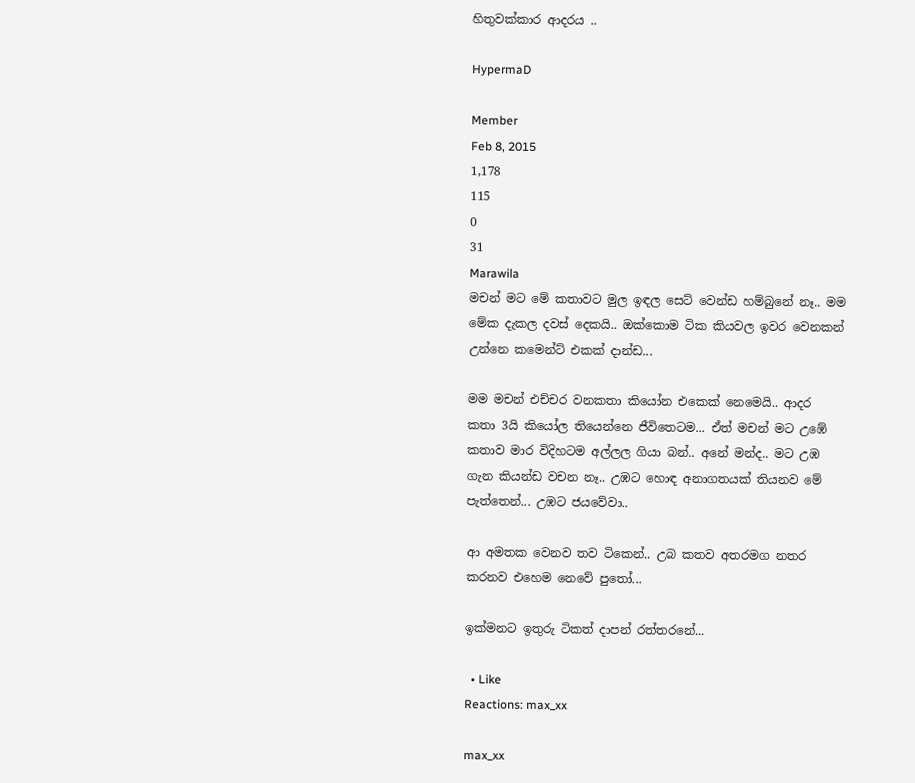හිතුවක්කාර ආදරය ..

HypermaD

Member
Feb 8, 2015
1,178
115
0
31
Marawila
මචන් මට මේ කතාවට මුල ඉඳල සෙට් වෙන්ඩ හම්බුනේ නෑ.. මම මේක දැකල දවස් දෙකයි.. ඔක්කොම ටික කියවල ඉවර වෙනකන් උන්නෙ කමෙන්ට් එකක් දාන්ඩ...

මම මචන් එච්චර වනකතා කියෝන එකෙක් නෙමෙයි.. ආදර කතා 3යි කියෝල තියෙන්නෙ ජීවිතෙටම... ඒත් මචන් මට උඹේ කතාව මාර විදිහටම අල්ලල ගියා බන්.. අනේ මන්ද.. මට උඹ ගැන කියන්ඩ වචන නෑ.. උඹට හොඳ අනාගතයක් තියනව මේ පැත්තෙන්... උඹට ජයවේවා..

ආ අමතක වෙනව තව ටිකෙන්.. උබ කතව අතරමග නතර කරනව එහෙම නෙවේ පුතෝ...

ඉක්මනට ඉතුරු ටිකත් දාපන් රත්තරනේ...

  • Like
Reactions: max_xx

max_xx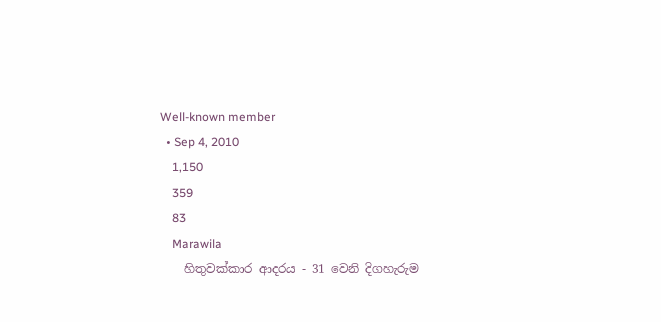Well-known member
  • Sep 4, 2010
    1,150
    359
    83
    Marawila
    හිතුවක්කාර ආදරය - 31 වෙනි දිගහැරුම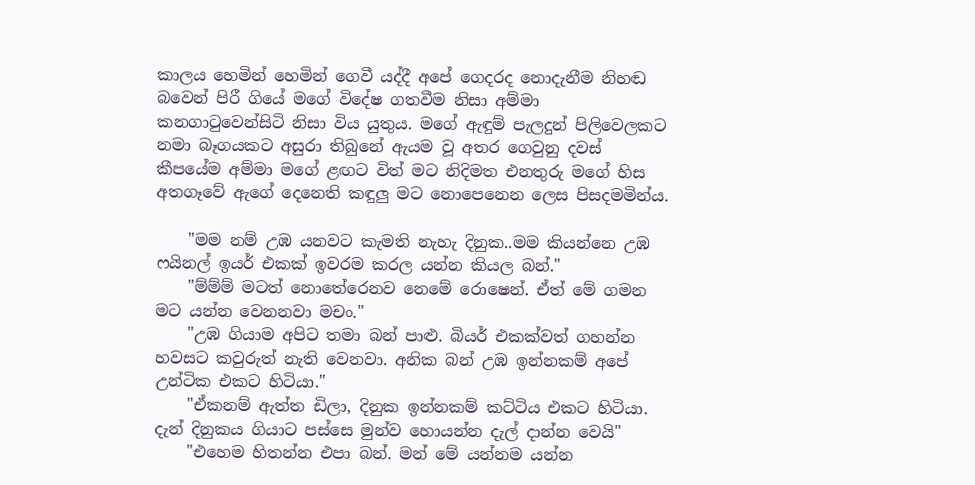කාලය හෙමින් හෙමින් ගෙවී යද්දී අපේ ගෙදරද නොදැනීම නිහඬ බවෙන් පිරී ගියේ මගේ විදේෂ ගතවීම නිසා අම්මා කනගාටුවෙන්සිටි නිසා විය යුතුය. මගේ ඇඳුම් පැලදුන් පිලිවෙලකට නමා බෑගයකට අසුරා තිබුනේ ඇයම වූ අතර ගෙවුනු දවස් කීපයේම අම්මා මගේ ළඟට විත් මට නිදිමත එනතුරු මගේ හිස අතගෑවේ ඇගේ දෙනෙති කඳුලු මට නොපෙනෙන ලෙස පිසදමමින්ය.

    "මම නම් උඹ යනවට කැමති නැහැ දිනුක..මම කියන්නෙ උඹ ෆයිනල් ඉයර් එකක් ඉවරම කරල යන්න කියල බන්."
    "ම්ම්ම් මටත් නොතේරෙනව නෙමේ රොෂෙන්. ඒත් මේ ගමන මට යන්න වෙනනවා මචං."
    "උඹ ගියාම අපිට තමා බන් පාළු. බියර් එකක්වත් ගහන්න හවසට කවුරුත් නැති වෙනවා. අනික බන් උඹ ඉන්නකම් අපේ උන්ටික එකට හිටියා."
    "ඒකනම් ඇත්ත ඩිලා, දිනුක ඉන්නකම් කට්ටිය එකට හිටියා. දැන් දිනුකය ගියාට පස්සෙ මුන්ව හොයන්න දැල් දාන්න වෙයි"
    "එහෙම හිතන්න එපා බන්. මන් මේ යන්නම යන්න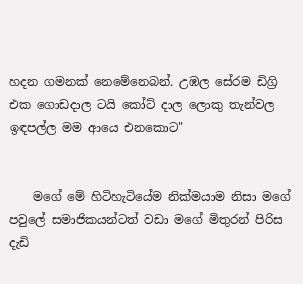හදන ගමනක් නෙමේනෙබන්. උඹල සේරම ඩිග්‍රි එක ගොඩදාල ටයි කෝට් දාල ලොකු තැන්වල ඉඳපල්ල මම ආයෙ එනකොට"


    මගේ මේ හිටිහැටියේම නික්මයාම නිසා මගේ පවුලේ සමාජිකයන්ටත් වඩා මගේ මිතුරන් පිරිස දැඩි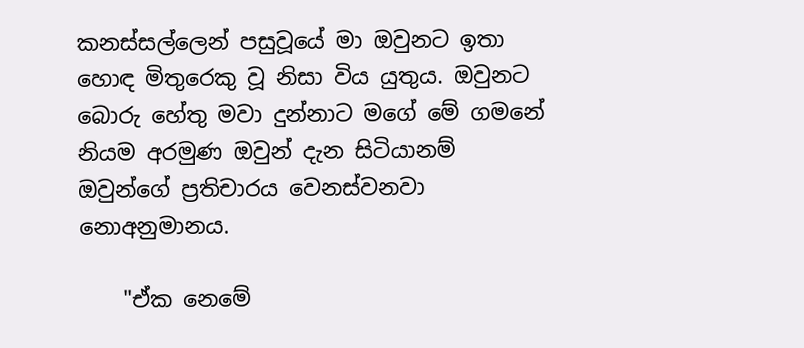කනස්සල්ලෙන් පසුවූයේ මා ඔවුනට ඉතා හොඳ මිතුරෙකු වූ නිසා විය යුතුය. ඔවුනට බොරු හේතු මවා දුන්නාට මගේ මේ ගමනේ නියම අරමුණ ඔවුන් දැන සිටියානම් ඔවුන්ගේ ප්‍රතිචාරය වෙනස්වනවා නොඅනුමානය.

    "ඒක නෙමේ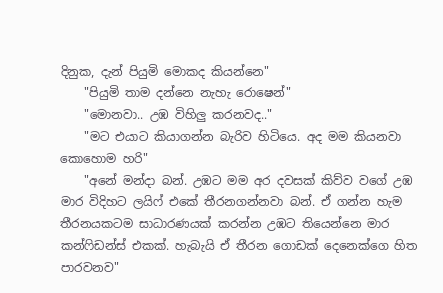දිනුක, දැන් පියුමි මොකද කියන්නෙ"
    "පියුමි තාම දන්නෙ නැහැ රොෂෙන්"
    "මොනවා.. උඹ විහිලු කරනවද.."
    "මට එයාට කියාගන්න බැරිව හිටියෙ. අද මම කියනවා කොහොම හරි"
    "අනේ මන්දා බන්. උඹට මම අර දවසක් කිව්ව වගේ උඹ මාර විදිහට ලයිෆ් එකේ තීරනගන්නවා බන්. ඒ ගන්න හැම තීරනයකටම සාධාරණයක් කරන්න උඹට තියෙන්නෙ මාර කන්ෆිඩන්ස් එකක්. හැබැයි ඒ තීරන ගොඩක් දෙනෙක්ගෙ හිත පාරවනව"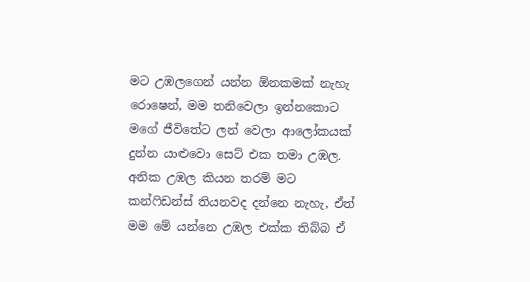මට උඹලගෙන් යන්න ඕනකමක් නැහැ රොෂෙන්, මම තනිවෙලා ඉන්නකොට මගේ ජීවිතේට ලන් වෙලා ආලෝකයක් දුන්න යාළුවො සෙට් එක තමා උඹල. අනික උඹල කියන තරම් මට කන්ෆිඩන්ස් තියනවද දන්නෙ නැහැ, ඒත් මම මේ යන්නෙ උඹල එක්ක තිබ්බ ඒ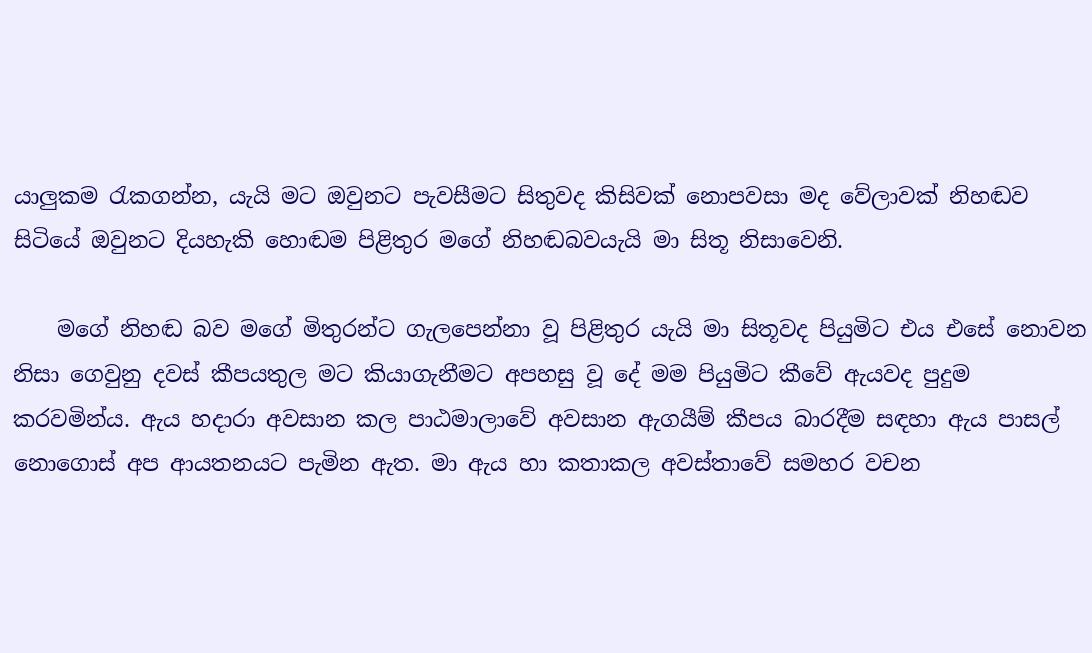යාලුකම රැකගන්න, යැයි මට ඔවුනට පැවසීමට සිතුවද කිසිවක් නොපවසා මද වේලාවක් නිහඬව සිටියේ ඔවුනට දියහැකි හොඬම පිළිතුර මගේ නිහඬබවයැයි මා සිතූ නිසාවෙනි.

    මගේ නිහඬ බව මගේ මිතුරන්ට ගැලපෙන්නා වූ පිළිතුර යැයි මා සිතූවද පියුමිට එය එසේ නොවන නිසා ගෙවුනු දවස් කීපයතුල මට කියාගැනීමට අපහසු වූ දේ මම පියුමිට කීවේ ඇයවද පුදුම කරවමින්ය. ඇය හදාරා අවසාන කල පාඨමාලාවේ අවසාන ඇගයීම් කීපය බාරදීම සඳහා ඇය පාසල් නොගොස් අප ආයතනයට පැමින ඇත. මා ඇය හා කතාකල අවස්තාවේ සමහර වචන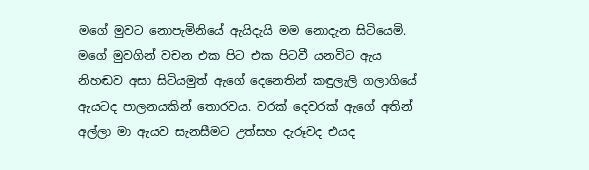මගේ මුවට නොපැමිනියේ ඇයිදැයි මම නොදැන සිටියෙමි. මගේ මුවගින් වචන එක පිට එක පිටවී යනවිට ඇය නිහඬව අසා සිටියමුත් ඇගේ දෙනෙතින් කඳුලැලි ගලාගියේ ඇයටද පාලනයකින් තොරවය. වරක් දෙවරක් ඇගේ අතින් අල්ලා මා ඇයව සැනසීමට උත්සහ දැරූවද එයද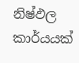නිෂ්ඵල කාර්යයක්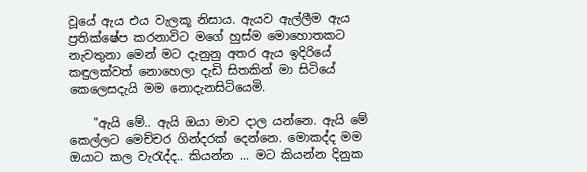වූයේ ඇය එය වැලකූ නිසාය. ඇයව ඇල්ලීම ඇය ප්‍රතික්ෂේප කරනාවිට මගේ හුස්ම මොහොතකට නැවතුනා මෙන් මට දැනුනු අතර ඇය ඉදිරියේ කඳුලක්වත් නොහෙලා දැඩි සිතකින් මා සිටියේ කෙලෙසදැයි මම නොදැනසිටියෙමි.

    "ඇයි මේ.. ඇයි ඔයා මාව දාල යන්නෙ. ඇයි මේ කෙල්ලට මෙච්චර ගින්දරක් දෙන්නෙ. මොකද්ද මම ඔයාට කල වැරැද්ද.. කියන්න ... මට කියන්න දිනුක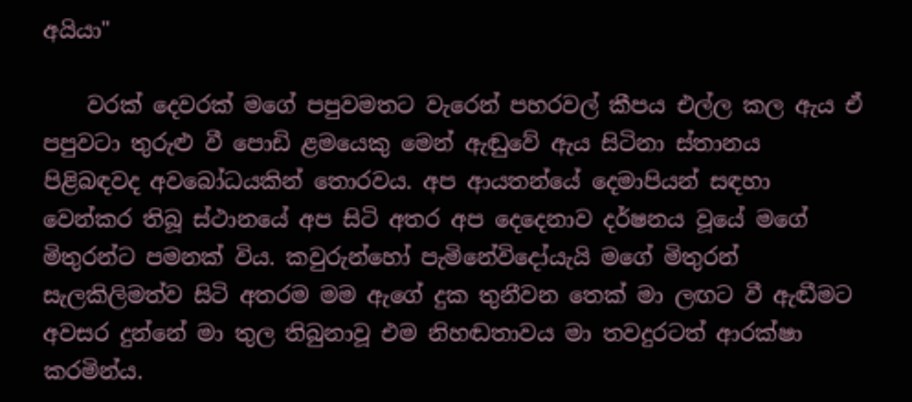අයියා"

    වරක් දෙවරක් මගේ පපුවමතට වැරෙන් පහරවල් කීපය එල්ල කල ඇය ඒ පපුවටා තුරුළු වී පොඩි ළමයෙකු මෙන් ඇඬුවේ ඇය සිටිනා ස්තානය පිළිබඳවද අවබෝධයකින් තොරවය. අප ආයතන්යේ දෙමාපියන් සඳහා වෙන්කර තිබූ ස්ථානයේ අප සිටි අතර අප දෙදෙනාව දර්ෂනය වූයේ මගේ මිතුරන්ට පමනක් විය. කවුරුන්හෝ පැමිනේවිදෝයැයි මගේ මිතුරන් සැලකිලිමත්ව සිටි අතරම මම ඇගේ දුක තුනීවන තෙක් මා ලඟට වී ඇඬීමට අවසර දුන්නේ මා තුල තිබුනාවූ එම නිහඬතාවය මා තවදුරටත් ආරක්ෂා කරමින්ය.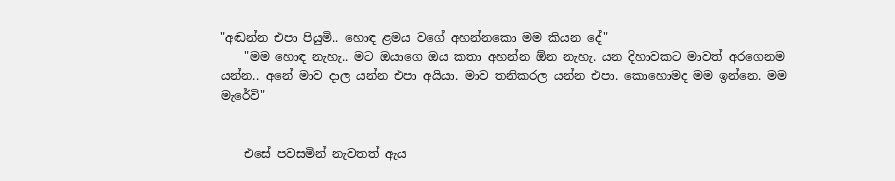"අඬන්න එපා පියුමි.. හොඳ ළමය වගේ අහන්නකො මම කියන දේ"
    "මම හොඳ නැහැ.. මට ඔයාගෙ ඔය කතා අහන්න ඕන නැහැ. යන දිහාවකට මාවත් අරගෙනම යන්න.. අනේ මාව දාල යන්න එපා අයියා. මාව තනිකරල යන්න එපා. කොහොමද මම ඉන්නෙ. මම මැරේවි"


    එසේ පවසමින් නැවතත් ඇය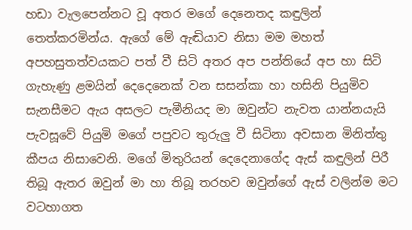හඩා වැලපෙන්නට වූ අතර මගේ දෙනෙතද කඳුලින් තෙත්කරමින්ය. ඇගේ මේ ඇඬියාව නිසා මම මහත් අපහසුතත්වයකට පත් වී සිටි අතර අප පන්තියේ අප හා සිටි ගැහැණු ළමයින් දෙදෙනෙක් වන සසන්කා හා හසිනි පියුමිව සැනසීමට ඇය අසලට පැමීනියද මා ඔවුන්ට නැවත යාන්නයැයි පැවසූවේ පියුමි මගේ පපුවට තුරුලු වී සිටිනා අවසාන මිනිත්තු කීපය නිසාවෙනි. මගේ මිතුරියන් දෙදෙනාගේද ඇස් කඳුලින් පිරී තිබූ ඇතර ඔවුන් මා හා තිබූ තරහව ඔවුන්ගේ ඇස් වලින්ම මට වටහාගත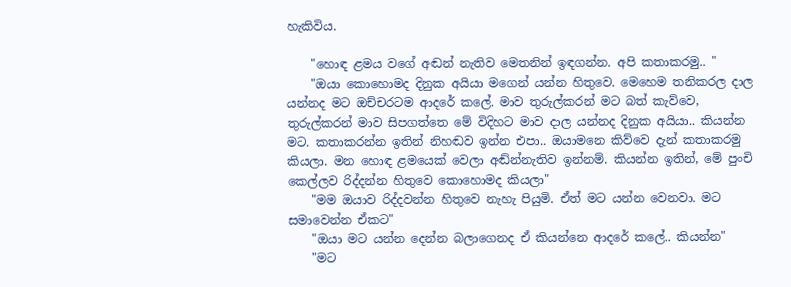හැකිවිය.

    "හොඳ ළමය වගේ අඬන් නැතිව මෙතනින් ඉඳගන්න. අපි කතාකරමු.. "
    "ඔයා කොහොමද දිනුක අයියා මගෙන් යන්න හිතුවෙ. මෙහෙම තනිකරල දාල යන්නද මට ඔච්චරටම ආදරේ කලේ. මාව තුරුල්කරන් මට බත් කැව්වෙ, තුරුල්කරන් මාව සිපගත්තෙ මේ විදිහට මාව දාල යන්නද දිනුක අයියා.. කියන්න මට. කතාකරන්න ඉතින් නිහඬව ඉන්න එපා.. ඔයාමනෙ කිව්වෙ දැන් කතාකරමු කියලා. මන හොඳ ළමයෙක් වෙලා අඬ්න්නැතිව ඉන්නම්. කියන්න ඉතින්, මේ පුංචි කෙල්ලව රිද්දන්න හිතුවෙ කොහොමද කියලා"
    "මම ඔයාව රිද්දවන්න හිතුවෙ නැහැ පියුමි. ඒත් මට යන්න වෙනවා. මට සමාවෙන්න ඒකට"
    "ඔයා මට යන්න දෙන්න බලාගෙනද ඒ කියන්නෙ ආදරේ කලේ.. කියන්න"
    "මට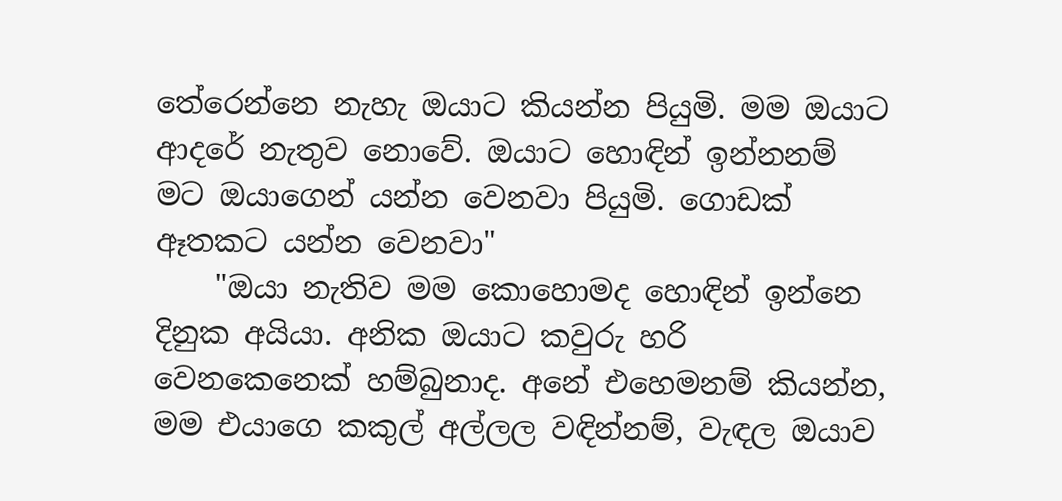තේරෙන්නෙ නැහැ ඔයාට කියන්න පියුමි. මම ඔයාට ආදරේ නැතුව නොවේ. ඔයාට හොඳින් ඉන්නනම් මට ඔයාගෙන් යන්න වෙනවා පියුමි. ගොඩක් ඈතකට යන්න වෙනවා"
    "ඔයා නැතිව මම කොහොමද හොඳින් ඉන්නෙ දිනුක අයියා. අනික ඔයාට කවුරු හරි වෙනකෙනෙක් හම්බුනාද. අනේ එහෙමනම් කියන්න, මම එයාගෙ කකුල් අල්ලල වඳින්නම්, වැඳල ඔයාව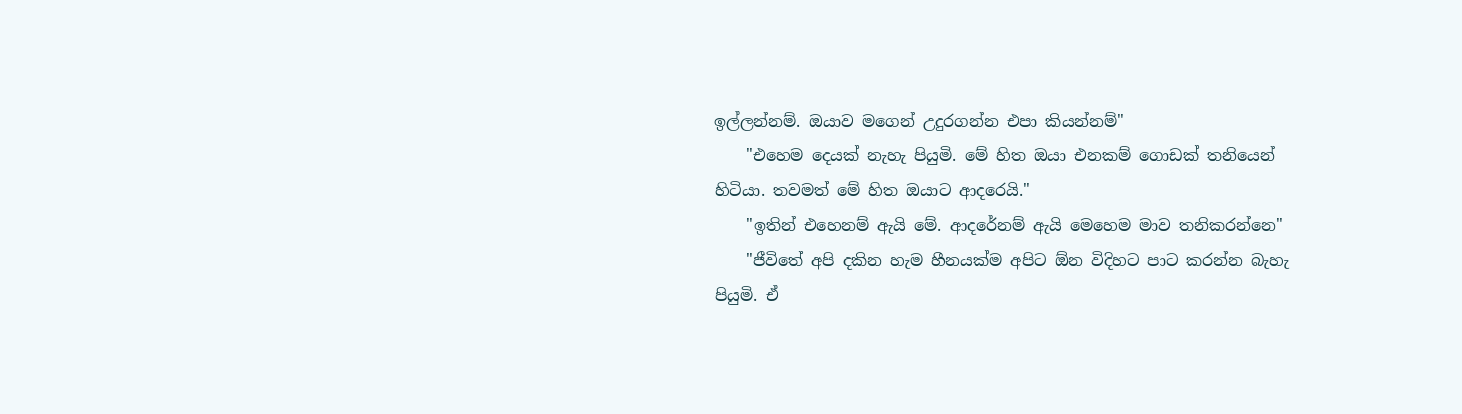ඉල්ලන්නම්. ඔයාව මගෙන් උදුරගන්න එපා කියන්නම්"
    "එහෙම දෙයක් නැහැ පියුමි. මේ හිත ඔයා එනකම් ගොඩක් තනියෙන් හිටියා. තවමත් මේ හිත ඔයාට ආදරෙයි."
    "ඉතින් එහෙනම් ඇයි මේ. ආදරේනම් ඇයි මෙහෙම මාව තනිකරන්නෙ"
    "ජීවිතේ අපි දකින හැම හීනයක්ම අපිට ඕන විදිහට පාට කරන්න බැහැ පියුමි. ඒ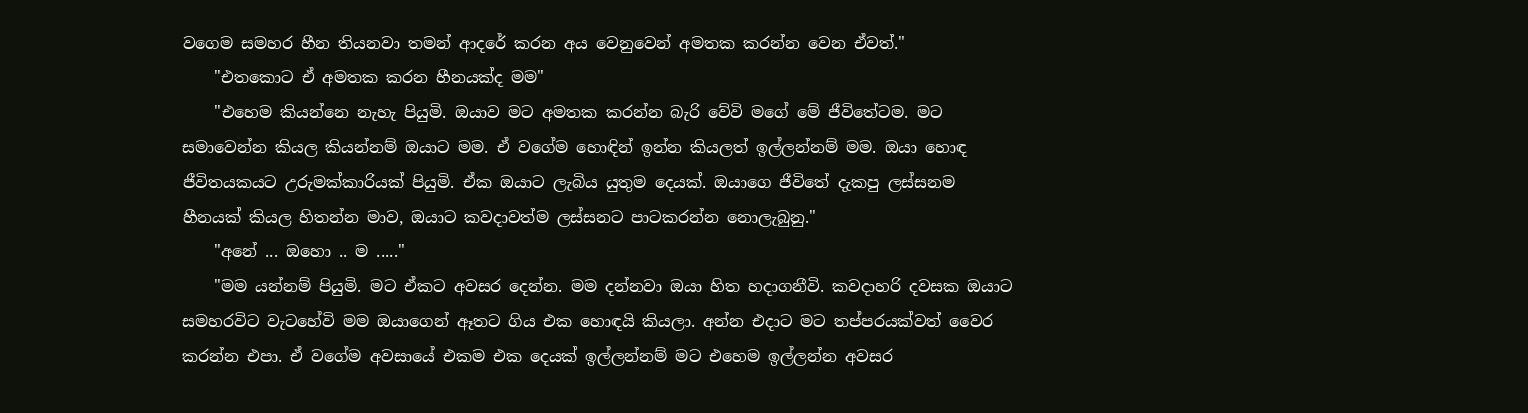වගෙම සමහර හීන තියනවා තමන් ආදරේ කරන අය වෙනුවෙන් අමතක කරන්න වෙන ඒවත්."
    "එතකොට ඒ අමතක කරන හීනයක්ද මම"
    "එහෙම කියන්නෙ නැහැ පියුමි. ඔයාව මට අමතක කරන්න බැරි වේවි මගේ මේ ජීවිතේටම. මට සමාවෙන්න කියල කියන්නම් ඔයාට මම. ඒ වගේම හොඳින් ඉන්න කියලත් ඉල්ලන්නම් මම. ඔයා හොඳ ජීවිතයකයට උරුමක්කාරියක් පියුමි. ඒක ඔයාට ලැබිය යුතුම දෙයක්. ඔයාගෙ ජීවිතේ දැකපු ලස්සනම හීනයක් කියල හිතන්න මාව, ඔයාට කවදාවත්ම ලස්සනට පාටකරන්න නොලැබුනු."
    "අනේ ... ඔහො .. ම ....."
    "මම යන්නම් පියුමි. මට ඒකට අවසර දෙන්න. මම දන්නවා ඔයා හිත හදාගනීවි. කවදාහරි දවසක ඔයාට සමහරවිට වැටහේවි මම ඔයාගෙන් ඈතට ගිය එක හොඳයි කියලා. අන්න එදාට මට තප්පරයක්වත් වෛර කරන්න එපා. ඒ වගේම අවසායේ එකම එක දෙයක් ඉල්ලන්නම් මට එහෙම ඉල්ලන්න අවසර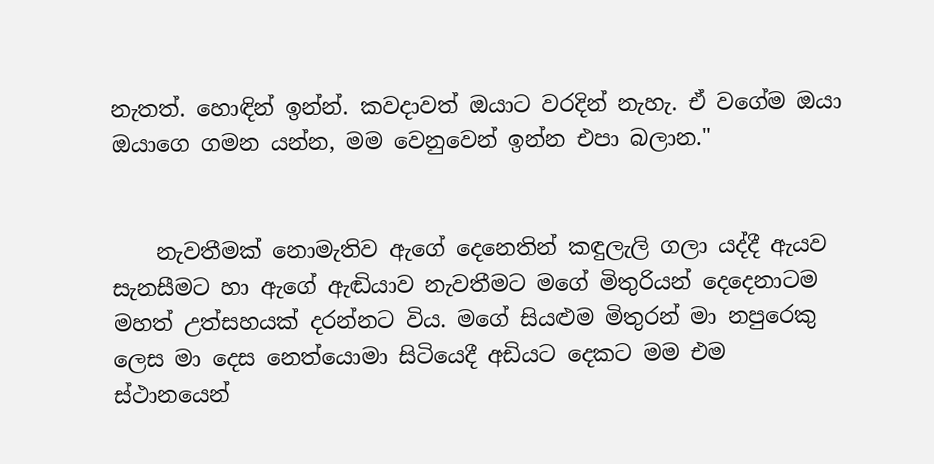නැතත්. හොඳින් ඉන්න්. කවදාවත් ඔයාට වරදින් නැහැ. ඒ වගේම ඔයා ඔයාගෙ ගමන යන්න, මම වෙනුවෙන් ඉන්න එපා බලාන."


    නැවතීමක් නොමැතිව ඇගේ දෙනෙතින් කඳුලැලි ගලා යද්දී ඇයව සැනසීමට හා ඇගේ ඇඬියාව නැවතීමට මගේ මිතුරියන් දෙදෙනාටම මහත් උත්සහයක් දරන්නට විය. මගේ සියළුම මිතුරන් මා නපුරෙකු ලෙස මා දෙස නෙත්යොමා සිටියෙදී අඩියට දෙකට මම එම ස්ථානයෙන්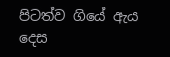පිටත්ව ගියේ ඇය දෙස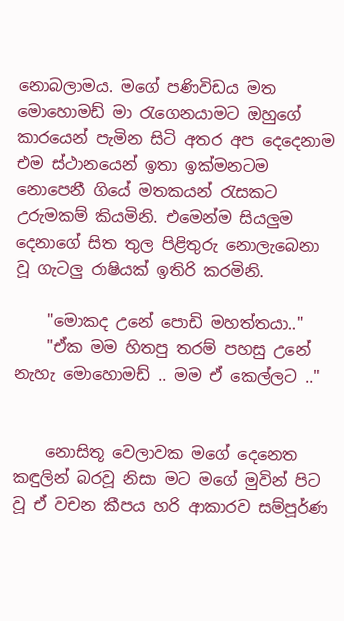නොබලාමය. මගේ පණිවිඩය මත මොහොමඩ් මා රැගෙනයාමට ඔහුගේ කාරයෙන් පැමින සිටි අතර අප දෙදෙනාම එම ස්ථානයෙන් ඉතා ඉක්මනටම නොපෙනී ගියේ මතකයන් රැසකට උරුමකම් කියමිනි. එමෙන්ම සියලුම දෙනාගේ සිත තුල පිළිතුරු නොලැබෙනා වූ ගැටලු රාෂියක් ඉතිරි කරමිනි.

    "මොකද උනේ පොඩි මහත්තයා.."
    "ඒක මම හිතපු තරම් පහසු උනේ නැහැ මොහොමඩ් .. මම ඒ කෙල්ලට .."


    නොසිතූ වෙලාවක මගේ දෙනෙත කඳුලින් බරවූ නිසා මට මගේ මුවින් පිට වූ ඒ වචන කීපය හරි ආකාරව සම්පූර්ණ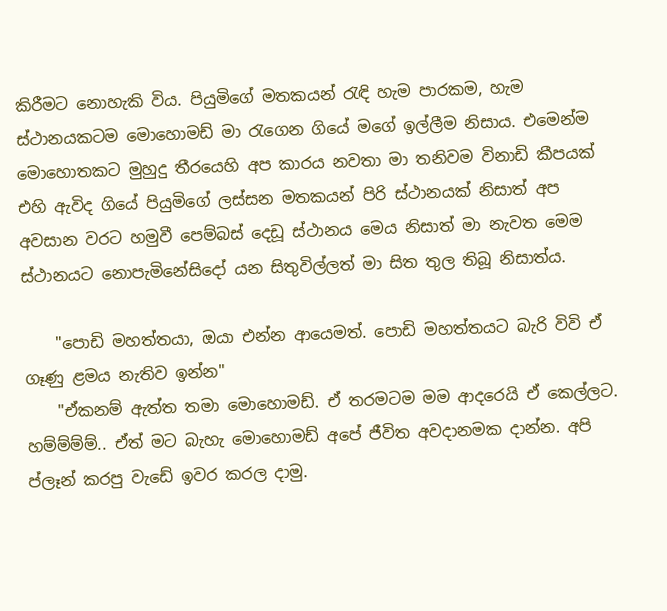කිරීමට නොහැකි විය. පියුමිගේ මතකයන් රැඳි හැම පාරකම, හැම ස්ථානයකටම මොහොමඩ් මා රැගෙන ගියේ මගේ ඉල්ලීම නිසාය. එමෙන්ම මොහොතකට මුහුදු තීරයෙහි අප කාරය නවතා මා තනිවම විනාඩි කීපයක් එහි ඇවිද ගියේ පියුමිගේ ලස්සන මතකයන් පිරි ස්ථානයක් නිසාත් අප අවසාන වරට හමුවී පෙම්බස් දෙඩූ ස්ථානය මෙය නිසාත් මා නැවත මෙම ස්ථානයට නොපැමිනේසිදෝ යන සිතුවිල්ලත් මා සිත තුල තිබූ නිසාත්ය.

    "පොඩි මහත්තයා, ඔයා එන්න ආයෙමත්. පොඩි මහත්තයට බැරි විවි ඒ ගෑණු ළමය නැතිව ඉන්න"
    "ඒකනම් ඇත්ත තමා මොහොමඩ්. ඒ තරමටම මම ආදරෙයි ඒ කෙල්ලට. හම්ම්ම්ම්.. ඒත් මට බැහැ මොහොමඩ් අපේ ජීවිත අවදානමක දාන්න. අපි ප්ලෑන් කරපු වැඩේ ඉවර කරල දාමු.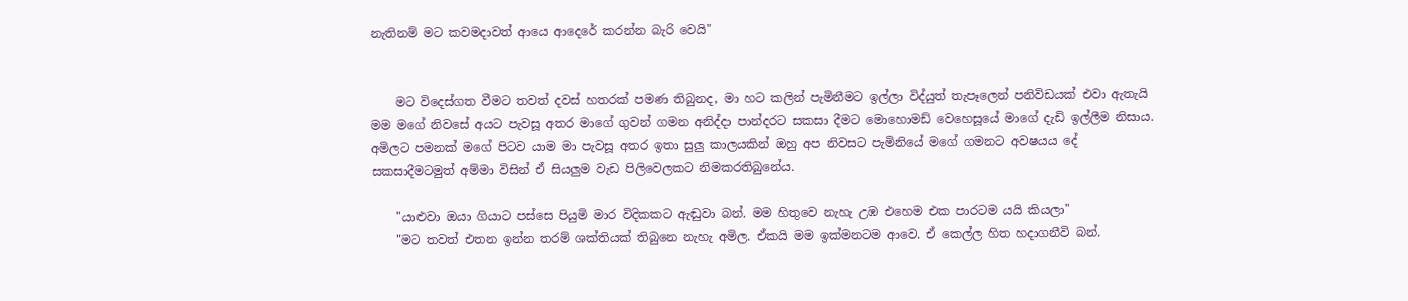නැතිනම් මට කවමදාවත් ආයෙ ආදෙරේ කරන්න බැරි වෙයි"


    මට විදෙස්ගත වීමට තවත් දවස් හතරක් පමණ තිබුනද, මා හට කලින් පැමිනීමට ඉල්ලා විද්යුත් තැපෑලෙන් පනිවිඩයක් එවා ඇතැයි මම මගේ නිවසේ අයට පැවසූ අතර මාගේ ගුවන් ගමන අනිද්දා පාන්දරට සකසා දීමට මොහොමඩ් වෙහෙසූයේ මාගේ දැඩි ඉල්ලීම නිසාය. අමිලට පමනක් මගේ පිටව යාම මා පැවසූ අතර ඉතා සුලු කාලයකින් ඔහු අප නිවසට පැමිනියේ මගේ ගමනට අවෂයය දේ සකසාදීමටමුත් අම්මා විසින් ඒ සියලුම වැඩ පිලිවෙලකට නිමකරතිබුනේය.

    "යාළුවා ඔයා ගියාට පස්සෙ පියුමි මාර විදිකකට ඇඬුවා බන්. මම හිතුවෙ නැහැ උඹ එහෙම එක පාරටම යයි කියලා"
    "මට තවත් එතන ඉන්න තරම් ශක්තියක් තිබුනෙ නැහැ අමිල. ඒකයි මම ඉක්මනටම ආවෙ. ඒ කෙල්ල හිත හදාගනීවි බන්.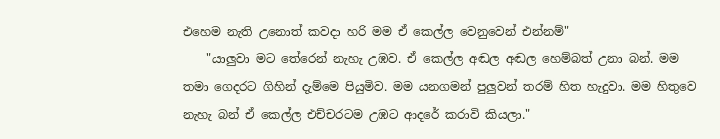එහෙම නැති උනොත් කවදා හරි මම ඒ කෙල්ල වෙනුවෙන් එන්නම්"
    "යාලුවා මට තේරෙන් නැහැ උඹව. ඒ කෙල්ල අඬල අඬල හෙම්බත් උනා බන්. මම තමා ගෙදරට ගිහින් දැම්මෙ පියුමිව. මම යනගමන් පුලුවන් තරම් හිත හැදුවා. මම හිතුවෙ නැහැ බන් ඒ කෙල්ල එච්චරටම උඹට ආදරේ කරාවි කියලා."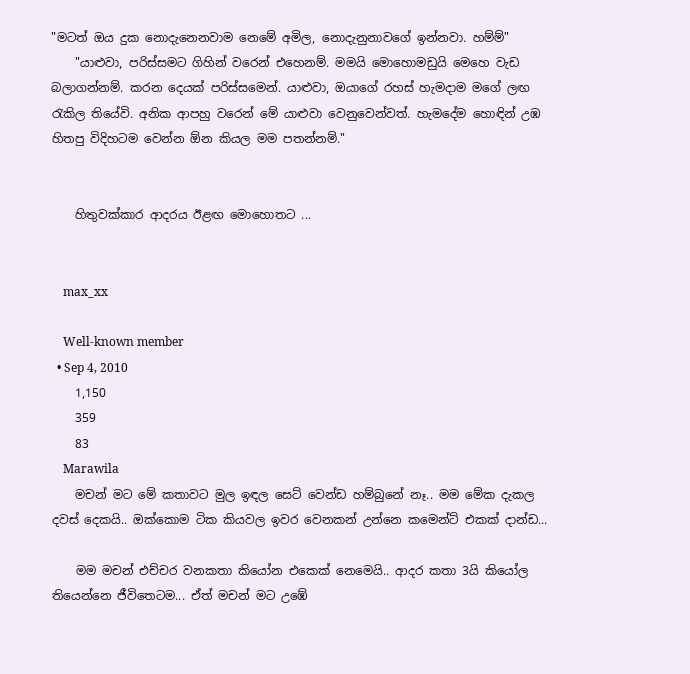"මටත් ඔය දුක නොදැනෙනවාම නෙමේ අමිල, නොදැනුනාවගේ ඉන්නවා. හම්ම්"
    "යාළුවා, පරිස්සමට ගිහින් වරෙන් එහෙනම්. මමයි මොහොමඩුයි මෙහෙ වැඩ බලාගන්නම්. කරන දෙයක් පරිස්සමෙන්. යාළුවා, ඔයාගේ රහස් හැමදාම මගේ ලඟ රැකිල තියේවි. අනික ආපහු වරෙන් මේ යාළුවා වෙනුවෙන්වත්. හැමදේම හොඳින් උඹ හිතපු විදිහටම වෙන්න ඕන කියල මම පතන්නම්."


    හිතුවක්කාර ආදරය ඊළඟ මොහොතට ...


    max_xx

    Well-known member
  • Sep 4, 2010
    1,150
    359
    83
    Marawila
    මචන් මට මේ කතාවට මුල ඉඳල සෙට් වෙන්ඩ හම්බුනේ නෑ.. මම මේක දැකල දවස් දෙකයි.. ඔක්කොම ටික කියවල ඉවර වෙනකන් උන්නෙ කමෙන්ට් එකක් දාන්ඩ...

    මම මචන් එච්චර වනකතා කියෝන එකෙක් නෙමෙයි.. ආදර කතා 3යි කියෝල තියෙන්නෙ ජීවිතෙටම... ඒත් මචන් මට උඹේ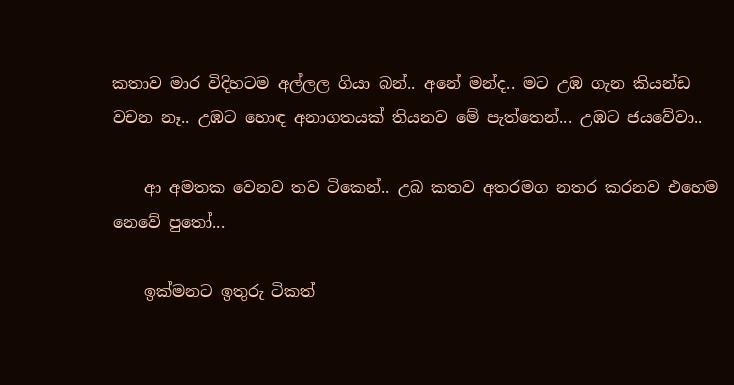කතාව මාර විදිහටම අල්ලල ගියා බන්.. අනේ මන්ද.. මට උඹ ගැන කියන්ඩ වචන නෑ.. උඹට හොඳ අනාගතයක් තියනව මේ පැත්තෙන්... උඹට ජයවේවා..

    ආ අමතක වෙනව තව ටිකෙන්.. උබ කතව අතරමග නතර කරනව එහෙම නෙවේ පුතෝ...

    ඉක්මනට ඉතුරු ටිකත්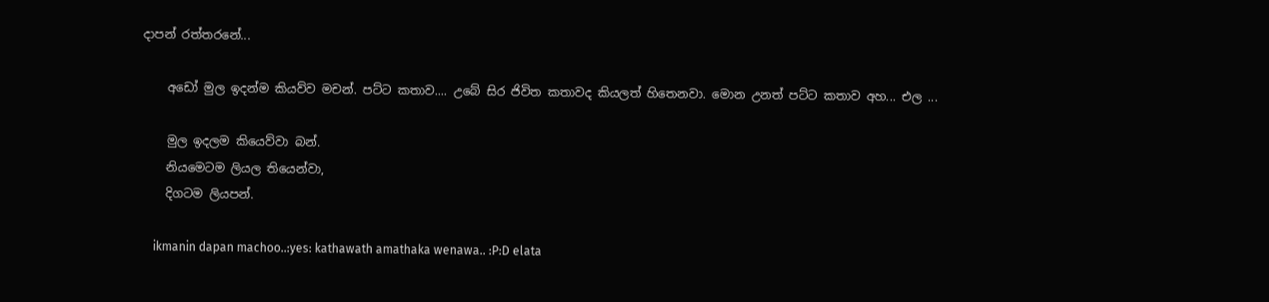දාපන් රත්තරනේ...

    අඩෝ මුල ඉදන්ම කියව්ව මචන්. පට්ට කතාව.... උබේ සිර ජිවිත කතාවද කියලත් හිතෙනවා. මොන උනත් පට්ට කතාව අහ... එල ...

    මුල ඉදලම කියෙව්වා බන්.
    නියමෙටම ලියල තියෙන්වා,
    දිගටම ලියපන්.

    ikmanin dapan machoo..:yes: kathawath amathaka wenawa.. :P:D elata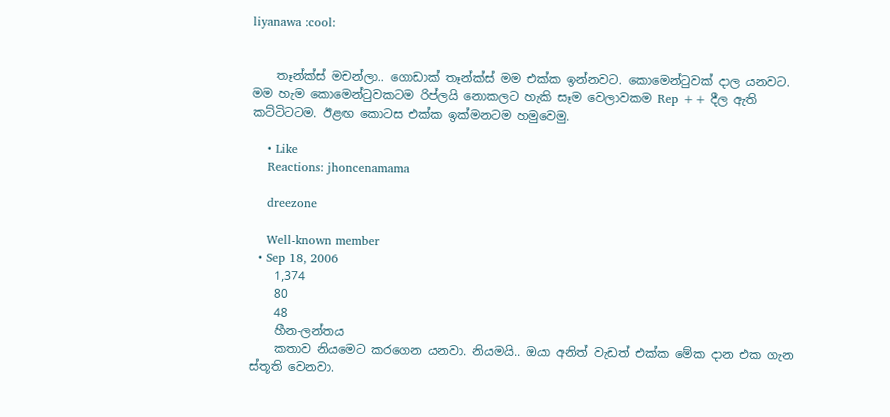liyanawa :cool:


    තෑන්ක්ස් මචන්ලා.. ගොඩාක් තෑන්ක්ස් මම එක්ක ඉන්නවට. කොමෙන්ටුවක් දාල යනවට. මම හැම කොමෙන්ටුවකටම රිප්ලයි නොකලට හැකි සෑම වෙලාවකම Rep ++ දීල ඇති කට්ටිටටම. ඊළඟ කොටස එක්ක ඉක්මනටම හමුවෙමු.

    • Like
    Reactions: jhoncenamama

    dreezone

    Well-known member
  • Sep 18, 2006
    1,374
    80
    48
    හීන-ලන්තය
    කතාව නියමෙට කරගෙන යනවා. නියමයි.. ඔයා අනිත් වැඩත් එක්ක මේක දාන එක ගැන ස්තූති වෙනවා.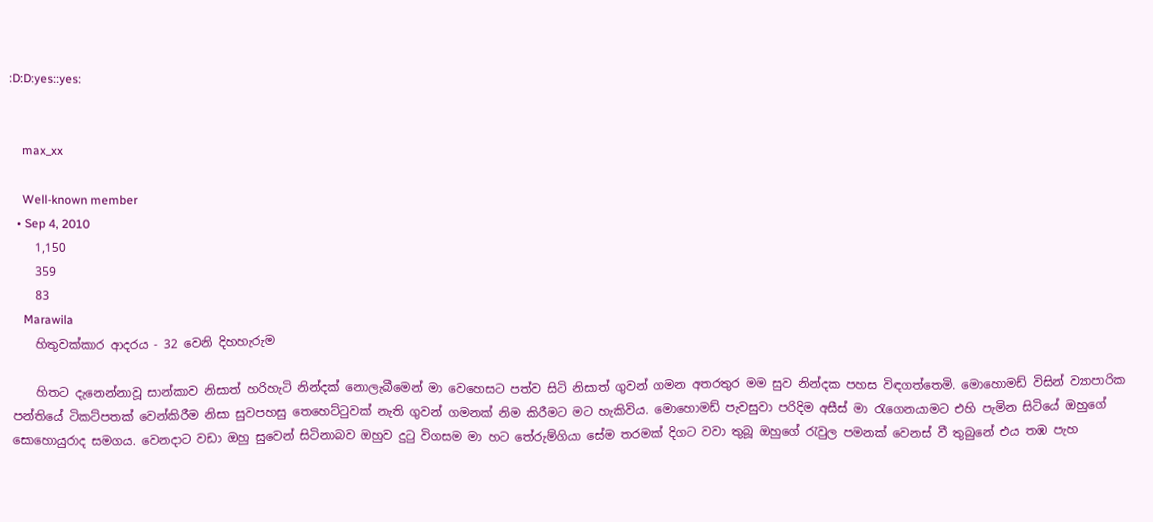:D:D:yes::yes:


    max_xx

    Well-known member
  • Sep 4, 2010
    1,150
    359
    83
    Marawila
    හිතුවක්කාර ආදරය - 32 වෙනි දිහහැරුම

    හිතට දැනෙන්නාවූ සාන්කාව නිසාත් හරිහැටි නින්දක් නොලැබීමෙන් මා වෙහෙසට පත්ව සිටි නිසාත් ගුවන් ගමන අතරතුර මම සුව නින්දක පහස විඳගත්තෙමි. මොහොමඩ් විසින් ව්‍යාපාරික පන්තියේ ටිකට්පතක් වෙන්කිරීම නිසා සුවපහසු තෙහෙට්ටුවක් නැති ගුවන් ගමනක් නිම කිරීමට මට හැකිවිය. මොහොමඩ් පැවසුවා පරිදිම අසීස් මා රැගෙනයාමට එහි පැමින සිටියේ ඔහුගේ සොහොයුරාද සමගය. වෙනදාට වඩා ඔහු සුවෙන් සිටිනාබව ඔහුව දුටු විගසම මා හට තේරුම්ගියා සේම තරමක් දිගට වවා තුබූ ඔහුගේ රැවුල පමනක් වෙනස් වී තුබුනේ එය තඹ පැහ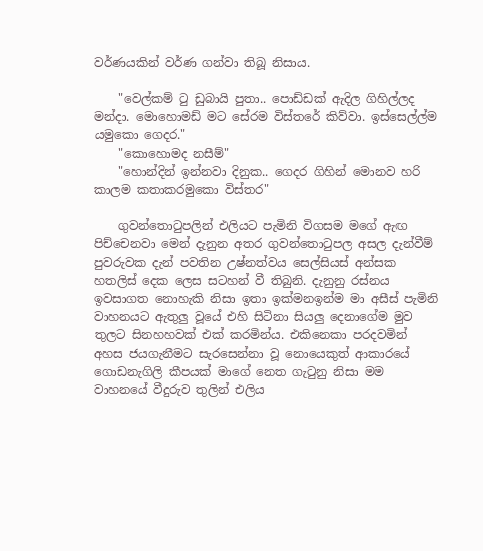වර්ණයකින් වර්ණ ගන්වා තිබූ නිසාය.

    "වෙල්කම් ටු ඩුබායි පුතා.. පොඩ්ඩක් ඇදිල ගිහිල්ලද මන්දා. මොහොමඩ් මට සේරම විස්තරේ කිව්වා. ඉස්සෙල්ල්ම යමුකො ගෙදර."
    "කොහොමද නසීම්"
    "හොන්දින් ඉන්නවා දිනුක.. ගෙදර ගිහින් මොනව හරි කාලම කතාකරමුකො විස්තර"

    ගුවන්තොටුපලින් එලියට පැමිනි විගසම මගේ ඇඟ පිච්චෙනවා මෙන් දැනුන අතර ගුවන්තොටුපල අසල දැන්වීම් පුවරුවක දැන් පවතින උෂ්නත්වය සෙල්සියස් අන්සක හතලිස් දෙක ලෙස සටහන් වී තිබුනි. දැනුනු රස්නය ඉවසාගත නොහැකි නිසා ඉතා ඉක්මනඉන්ම මා අසීස් පැමිනි වාහනයට ඇතුලු වූයේ එහි සිටිනා සියලු දෙනාගේම මුව තුලට සිනහහවක් එක් කරමින්ය. එකිනෙකා පරදවමින් අහස ජයගැනීමට සැරසෙන්නා වූ නොයෙකුත් ආකාරයේ ගොඩනැගිලි කීපයක් මාගේ නෙත ගැටුනු නිසා මම වාහනයේ වීදුරුව තුලින් එලිය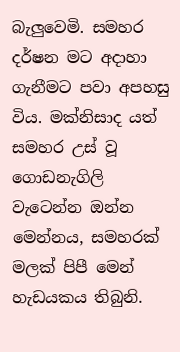බැලුවෙමි. සමහර දර්ෂන මට අදාහා ගැනීමට පවා අපහසු විය. මක්නිසාද යත් සමහර උස් වූ ගොඩනැගිලි වැටෙන්න ඔන්න මෙන්නය, සමහරක් මලක් පිපී මෙන් හැඩයකය තිබුනි.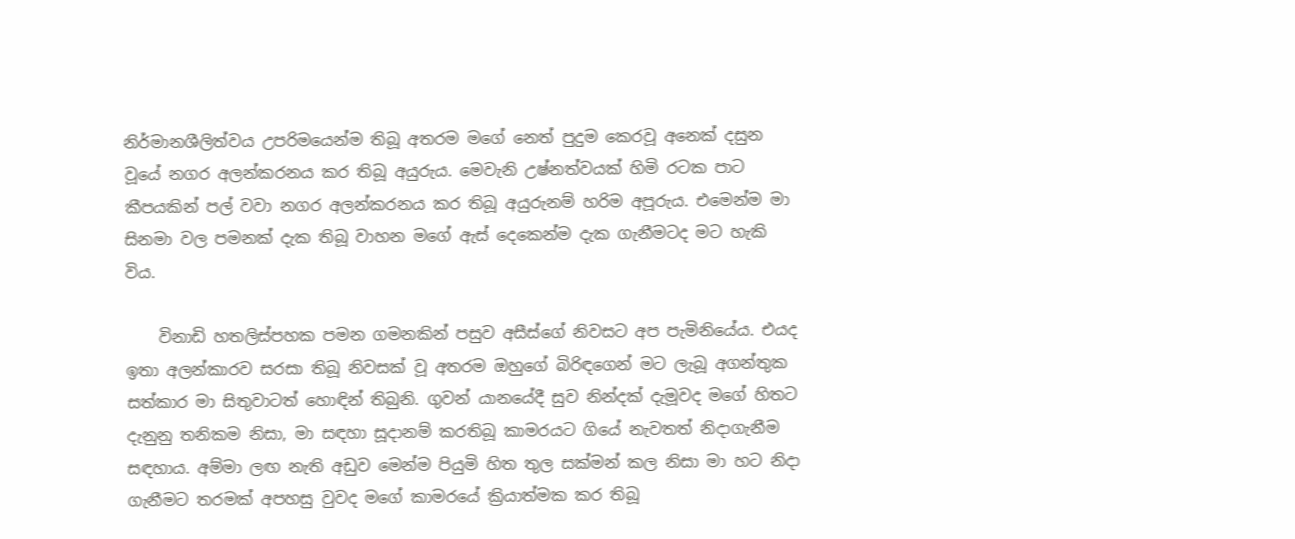නිර්මානශීලිත්වය උපරිමයෙන්ම තිබූ අතරම මගේ නෙත් පුදුම කෙරවූ අනෙක් දසුන වූයේ නගර අලන්කරනය කර තිබූ අයුරුය. මෙවැනි උෂ්නත්වයක් හිමි රටක පාට කීපයකින් පල් වවා නගර අලන්කරනය කර තිබූ අයුරුනම් හරිම අපූරුය. එමෙන්ම මා සිනමා වල පමනක් දැක තිබූ වාහන මගේ ඇස් දෙකෙන්ම දැක ගැනීමටද මට හැකි විය.

    විනාඩි හතලිස්පහක පමන ගමනකින් පසුව අසීස්ගේ නිවසට අප පැමිනියේය. එයද ඉතා අලන්කාරව සරසා තිබූ නිවසක් වූ අතරම ඔහුගේ බිරිඳගෙන් මට ලැබූ අගන්තුක සත්කාර මා සිතුවාටත් හොඳින් තිබුනි. ගුවන් යානයේදී සුව නින්දක් දැමූවද මගේ හිතට දැනුනු තනිකම නිසා, මා සඳහා සූදානම් කරතිබූ කාමරයට ගියේ නැවතත් නිදාගැනීම සඳහාය. අම්මා ලඟ නැති අඩුව මෙන්ම පියුමි හිත තුල සක්මන් කල නිසා මා හට නිදා ගැනීමට තරමක් අපහසු වුවද මගේ කාමරයේ ක්‍රියාත්මක කර තිබූ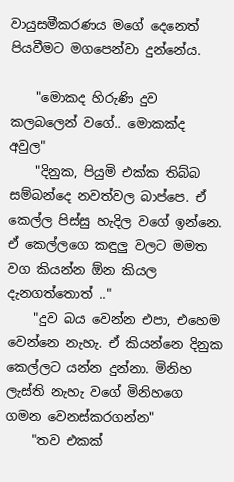වායුසමීකරණය මගේ දෙනෙත් පියවීමට මගපෙන්වා දුන්නේය.

    "මොකද හිරුණි දුව කලබලෙන් වගේ.. මොකක්ද අවුල"
    "දිනුක, පියුමි එක්ක තිබ්බ සම්බන්දෙ නවත්වල බාප්පෙ. ඒ කෙල්ල පිස්සු හැදිල වගේ ඉන්නෙ. ඒ කෙල්ලගෙ කඳුලු වලට මමත වග කියන්න ඕන කියල දැනගත්තොත් .."
    "දුව බය වෙන්න එපා, එහෙම වෙන්නෙ නැහැ. ඒ කියන්නෙ දිනුක කෙල්ලට යන්න දුන්නා. මිනිහ ලැස්ති නැහැ වගේ මිනිහගෙ ගමන වෙනස්කරගන්න"
    "තව එකක්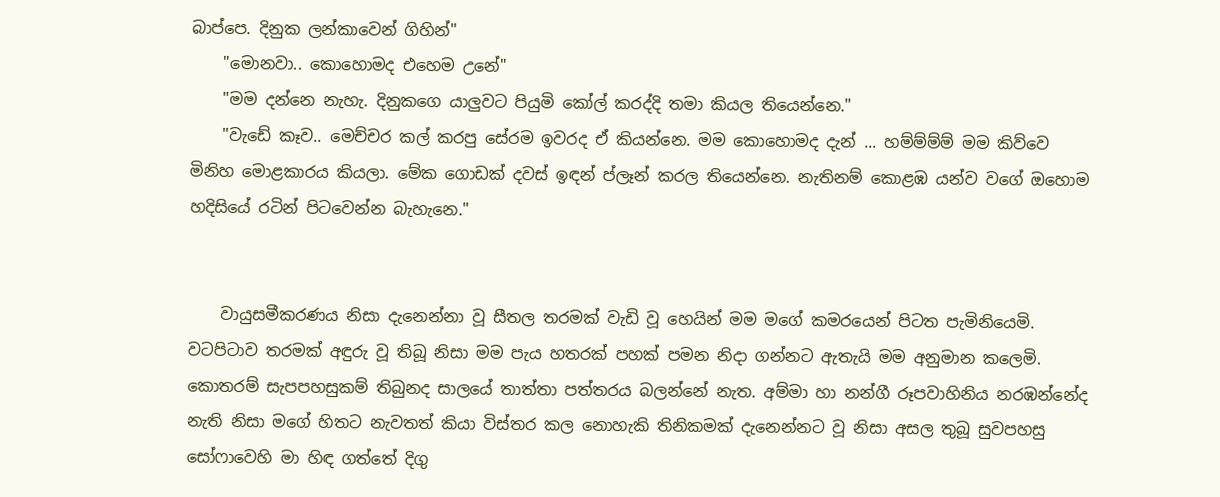බාප්පෙ. දිනුක ලන්කාවෙන් ගිහින්"
    "මොනවා.. කොහොමද එහෙම උනේ"
    "මම දන්නෙ නැහැ. දිනුකගෙ යාලුවට පියුමි කෝල් කරද්දි තමා කියල තියෙන්නෙ."
    "වැඩේ කෑව.. මෙච්චර කල් කරපු සේරම ඉවරද ඒ කියන්නෙ. මම කොහොමද දැන් ... හම්ම්ම්ම් මම කිව්වෙ මිනිහ මොළකාරය කියලා. මේක ගොඩක් දවස් ඉඳන් ප්ලෑන් කරල තියෙන්නෙ. නැතිනම් කොළඹ යන්ව වගේ ඔහොම හදිසියේ රටින් පිටවෙන්න බැහැනෙ."


    වායුසමීකරණය නිසා දැනෙන්නා වූ සීතල තරමක් වැඩි වූ හෙයින් මම මගේ කමරයෙන් පිටත පැමිනියෙමි. වටපිටාව තරමක් අඳුරු වූ තිබූ නිසා මම පැය හතරක් පහක් පමන නිදා ගන්නට ඇතැයි මම අනුමාන කලෙමි. කොතරම් සැපපහසුකම් තිබුනද සාලයේ තාත්තා පත්තරය බලන්නේ නැත. අම්මා හා නන්ගී රූපවාහිනිය නරඹන්නේද නැති නිසා මගේ හිතට නැවතත් කියා විස්තර කල නොහැකි තිනිකමක් දැනෙන්නට වූ නිසා අසල තුබූ සුවපහසු සෝෆාවෙහි මා හිඳ ගත්තේ දිගු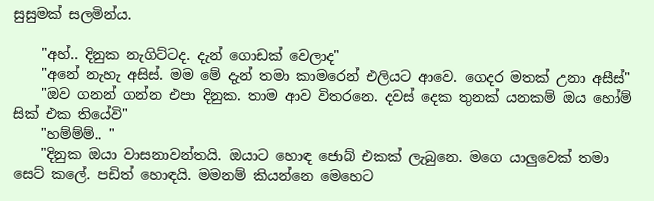සුසුමක් සලමින්ය.

    "අහ්.. දිනුක නැගිට්ටද. දැන් ගොඩක් වෙලාද"
    "අනේ නැහැ අසිස්. මම මේ දැන් තමා කාමරෙන් එලියට ආවෙ. ගෙදර මතක් උනා අසීස්"
    "ඔව ගනන් ගන්න එපා දිනුක. තාම ආව විතරනෙ. දවස් දෙක තුනක් යනකම් ඔය හෝම් සික් එක තියේවි"
    "හම්ම්ම්.. "
    "දිනුක ඔයා වාසනාවන්තයි. ඔයාට හොඳ ජොබ් එකක් ලැබුනෙ. මගෙ යාලුවෙක් තමා සෙට් කලේ. පඩිත් හොඳයි. මමනම් කියන්නෙ මෙහෙට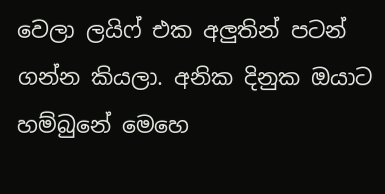වෙලා ලයිෆ් එක අලුතින් පටන් ගන්න කියලා. අනික දිනුක ඔයාට හම්බුනේ මෙහෙ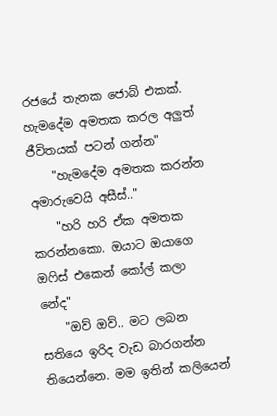රජයේ තැනක ජොබ් එකක්. හැමදේම අමතක කරල අලුත් ජීවිතයක් පටන් ගන්න"
    "හැමදේම අමතක කරන්න අමාරුවෙයි අසීස්.."
    "හරි හරි ඒක අමතක කරන්නකො. ඔයාට ඔයාගෙ ඔෆිස් එකෙන් කෝල් කලා නේද"
    "ඔව් ඔව්.. මට ලබන සතියෙ ඉරිද වැඩ බාරගන්න තියෙන්නෙ. මම ඉතින් කලියෙන්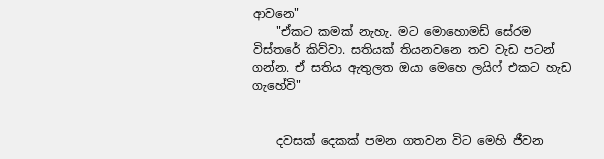ආවනෙ"
    "ඒකට කමක් නැහැ. මට මොහොමඩ් සේරම විස්තරේ කිව්වා. සතියක් තියනවනෙ තව වැඩ පටන් ගන්න. ඒ සතිය ඇතුලත ඔයා මෙහෙ ලයිෆ් එකට හැඩ ගැහේවි"


    දවසක් දෙකක් පමන ගතවන විට මෙහි ජීවන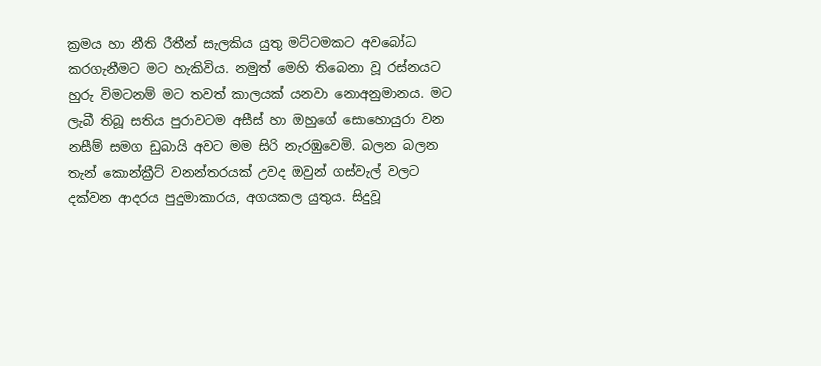ක්‍රමය හා නීති රීතීන් සැලකිය යුතු මට්ටමකට අවබෝධ කරගැනීමට මට හැකිවිය. නමුත් මෙහි තිබෙනා වූ රස්නයට හුරු විමටනම් මට තවත් කාලයක් යනවා නොඅනුමානය. මට ලැබී තිබූ සතිය පුරාවටම අසීස් හා ඔහුගේ සොහොයුරා වන නසීම් සමග ඩුබායි අවට මම සිරි නැරඹුවෙමි. බලන බලන තැන් කොන්ක්‍රීට් වනන්තරයක් උවද ඔවුන් ගස්වැල් වලට දක්වන ආදරය පුදුමාකාරය, අගයකල යුතුය. සිදුවූ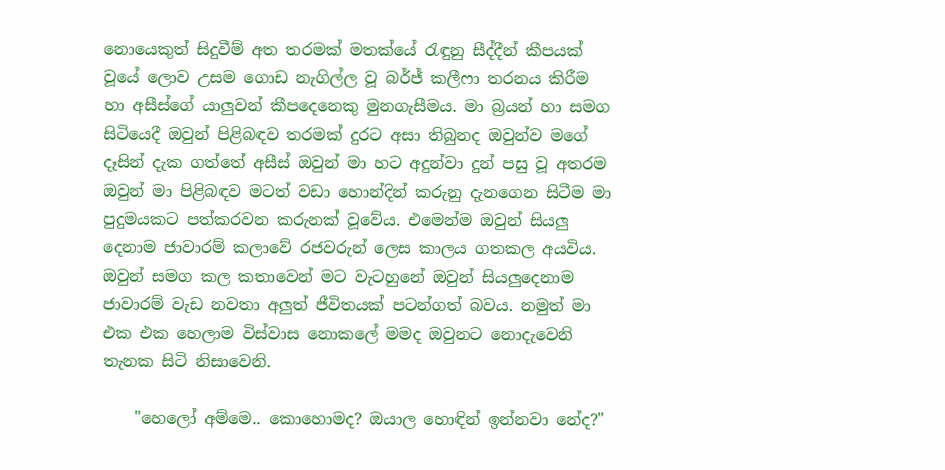නොයෙකුත් සිදුවීම් අත තරමක් මතක්යේ රැඳුනු සීද්දීන් කීපයක් වූයේ ලොව උසම ගොඩ නැගිල්ල වූ බර්ජ් කලීෆා තරනය කිරීම හා අසීස්ගේ යාලුවන් කීපදෙනෙකු මුනගැසීමය. මා බ්‍රයන් හා සමග සිටියෙදී ඔවුන් පිළිබඳව තරමක් දුරට අසා තිබුනද ඔවුන්ව මගේ දෑසින් දැක ගත්තේ අසීස් ඔවුන් මා හට අදුන්වා දුන් පසු වූ අතරම ඔවුන් මා පිළිබඳව මටත් වඩා හොන්දින් කරුනු දැනගෙන සිටීම මා පුදුමයකට පත්කරවන කරුනක් වූවේය. එමෙන්ම ඔවුන් සියලු දෙනාම ජාවාරම් කලාවේ රජවරුන් ලෙස කාලය ගතකල අයවිය. ඔවුන් සමග කල කතාවෙන් මට වැටහුනේ ඔවුන් සියලුදෙනාම ජාවාරම් වැඩ නවතා අලුත් ජීවිතයක් පටන්ගත් බවය. නමුත් මා එක එක හෙලාම විස්වාස නොකලේ මමද ඔවුනට නොදැවෙනි තැනක සිටි නිසාවෙනි.

    "හෙලෝ අම්මෙ.. කොහොමද? ඔයාල හොඳින් ඉන්නවා නේද?"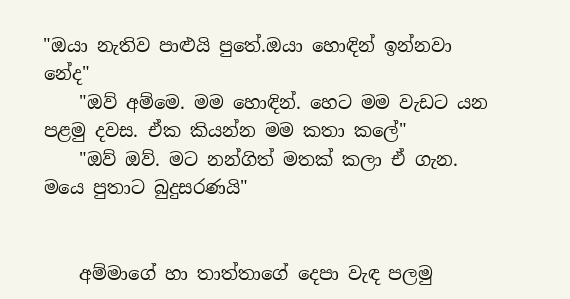"ඔයා නැතිව පාළුයි පුතේ.ඔයා හොඳින් ඉන්නවා නේද"
    "ඔව් අම්මෙ. මම හොඳින්. හෙට මම වැඩට යන පළමු දවස. ඒක කියන්න මම කතා කලේ"
    "ඔව් ඔව්. මට නන්ගිත් මතක් කලා ඒ ගැන. මයෙ පුතාට බුදුසරණයි"


    අම්මාගේ හා තාත්තාගේ දෙපා වැඳ පලමු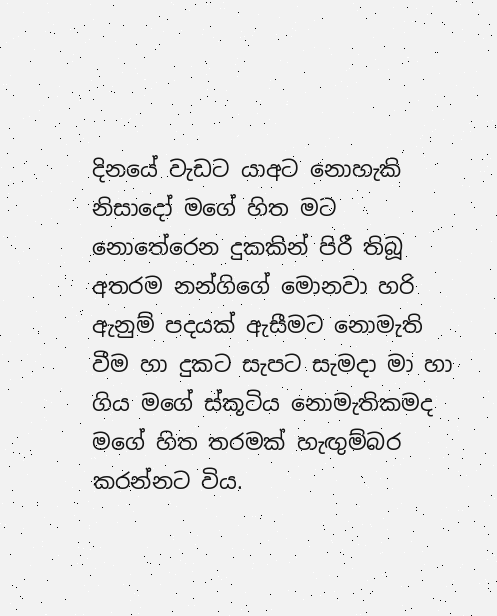දිනයේ වැඩට යාඅට නොහැකි නිසාදෝ මගේ හිත මට නොතේරෙන දුකකින් පිරී තිබූ අතරම නන්ගිගේ මොනවා හරි ඇනුම් පදයක් ඇසීමට නොමැති වීම හා දුකට සැපට සැමදා මා හා ගිය මගේ ස්කූටිය නොමැතිකමද මගේ හිත තරමක් හැඟුම්බර කරන්නට විය.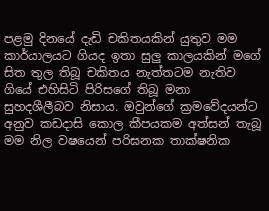පළමු දිනයේ දැඩි චකිතයකින් යුතුව මම කාර්යාලයට ගියද ඉතා සුලු කාලයකින් මගේ සිත තුල තිබූ චකිතය නැත්තටම නැතිව ගියේ එහිසිටි පිරිසගේ තිබූ මනා සුහදශීලීබව නිසාය. ඔවුන්ගේ ක්‍රමවේදයන්ට අනුව කඩදාසි කොල කීපයකම අත්සන් තැබූ මම නිල වෂයෙන් පරිඝනක තාක්ෂනික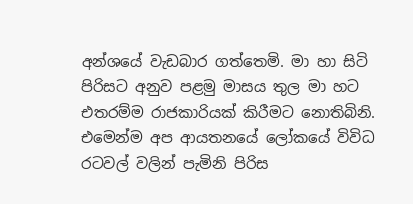අන්ශයේ වැඩබාර ගත්තෙමි. මා හා සිටි පිරිසට අනුව පළමු මාසය තුල මා හට එතරම්ම රාජකාරියක් කිරීමට නොතිබිනි. එමෙන්ම අප ආයතනයේ ලෝකයේ විවිධ රටවල් වලින් පැමිනි පිරිස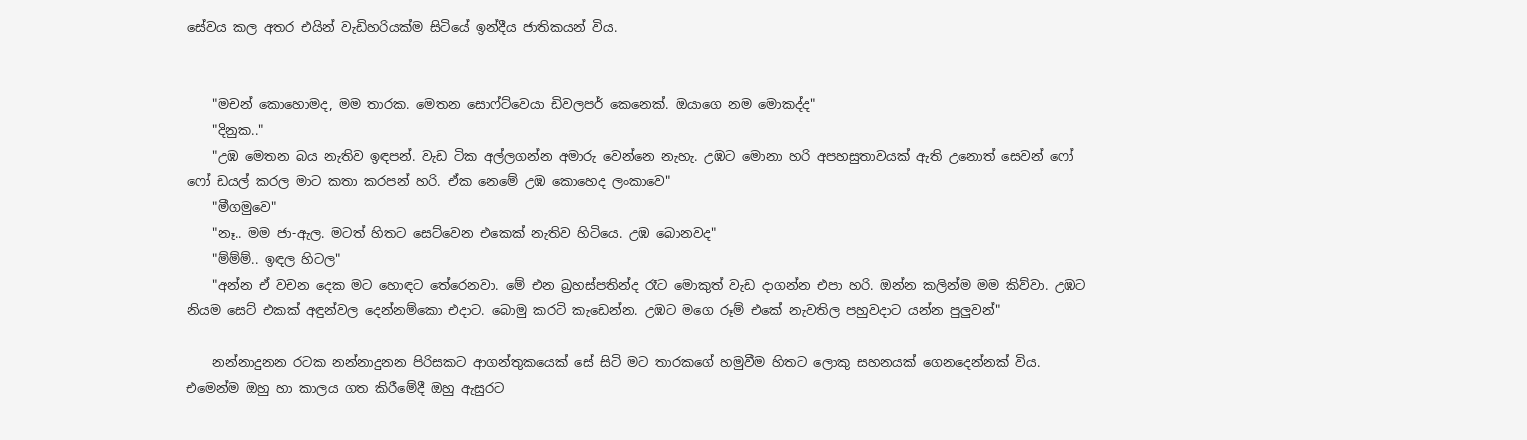සේවය කල අතර එයින් වැඩිහරියක්ම සිටියේ ඉන්දීය ජාතිකයන් විය.


    "මචන් කොහොමද, මම තාරක. මෙතන සොෆ්ට්වෙයා ඩිවලපර් කෙනෙක්. ඔයාගෙ නම මොකද්ද"
    "දිනුක.."
    "උඹ මෙතන බය නැතිව ඉඳපන්. වැඩ ටික අල්ලගන්න අමාරු වෙන්නෙ නැහැ. උඹට මොනා හරි අපහසුතාවයක් ඇති උනොත් සෙවන් ෆෝ ෆෝ ඩයල් කරල මාට කතා කරපන් හරි. ඒක නෙමේ උඹ කොහෙද ලංකාවෙ"
    "මීගමුවෙ"
    "නෑ.. මම ජා-ඇල. මටත් හිතට සෙට්වෙන එකෙක් නැතිව හිටියෙ. උඹ බොනවද"
    "ම්ම්ම්.. ඉඳල හිටල"
    "අන්න ඒ වචන දෙක මට හොඳට තේරෙනවා. මේ එන බ්‍රහස්පතින්ද රෑට මොකුත් වැඩ දාගන්න එපා හරි. ඔන්න කලින්ම මම කිව්වා. උඹට නියම සෙට් එකක් අඳුන්වල දෙන්නම්කො එදාට. බොමු කරටි කැඩෙන්න. උඹට මගෙ රූම් එකේ නැවතිල පහුවදාට යන්න පුලුවන්"

    නන්නාදුනන රටක නන්නාදුනන පිරිසකට ආගන්තුකයෙක් සේ සිටි මට තාරකගේ හමුවීම හිතට ලොකු සහනයක් ගෙනදෙන්නක් විය. එමෙන්ම ඔහු හා කාලය ගත කිරීමේදී ඔහු ඇසුරට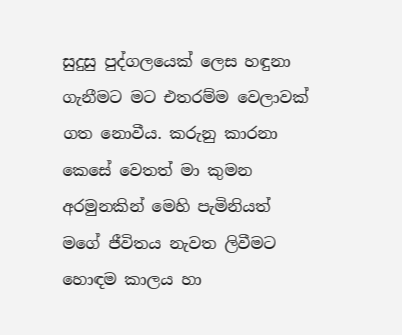සුදුසු පුද්ගලයෙක් ලෙස හඳුනා ගැනීමට මට එතරම්ම වෙලාවක් ගත නොවීය. කරුනු කාරනා කෙසේ වෙතත් මා කුමන අරමුනකින් මෙහි පැමිනියත් මගේ ජීවිතය නැවත ලිවීමට හොඳම කාලය හා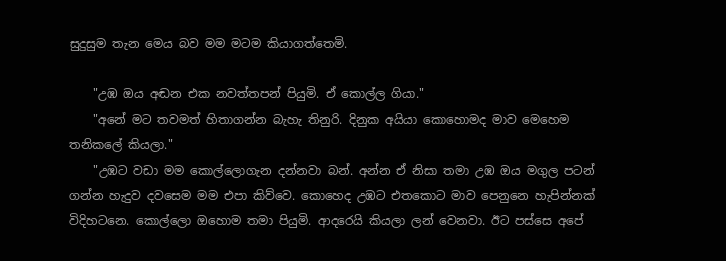සුදුසුම තැන මෙය බව මම මටම කියාගත්තෙමි.

    "උඹ ඔය අඬන එක නවත්තපන් පියුමි. ඒ කොල්ල ගියා."
    "අනේ මට තවමත් හිතාගන්න බැහැ තිනුරි. දිනුක අයියා කොහොමද මාව මෙහෙම තනිකලේ කියලා."
    "උඹට වඩා මම කොල්ලොගැන දන්නවා බන්. අන්න ඒ නිසා තමා උඹ ඔය මගුල පටන් ගන්න හැදුව දවසෙම මම එපා කිව්වෙ. කොහෙද උඹට එතකොට මාව පෙනුනෙ හැපින්නක් විදිහටනෙ. කොල්ලො ඔහොම තමා පියුමි. ආදරෙයි කියලා ලන් වෙනවා. ඊට පස්සෙ අපේ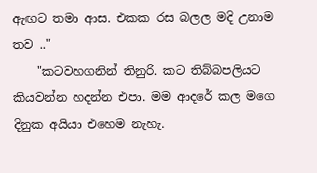ඇඟට තමා ආස. එකක රස බලල මදි උනාම තව .."
    "කටවහගනින් තිනුරි. කට තිබ්බපලියට කියවන්න හදන්න එපා. මම ආදරේ කල මගෙ දිනුක අයියා එහෙම නැහැ.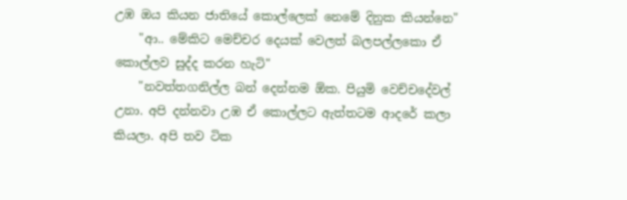උඹ ඔය කියන ජාතියේ කොල්ලෙක් නෙමේ දිනුක කියන්නෙ"
    "ආ.. මේකිට මෙච්චර දෙයක් වෙලත් බලපල්ලකො ඒ කොල්ලව සුද්ද කරන හැටි"
    "නවත්තගනිල්ල බන් දෙන්නම ඕක. පියුමි වෙච්චදේවල් උනා. අපි දන්නවා උඹ ඒ කොල්ලට ඇත්තටම ආදරේ කලා කියලා. අපි තව ටික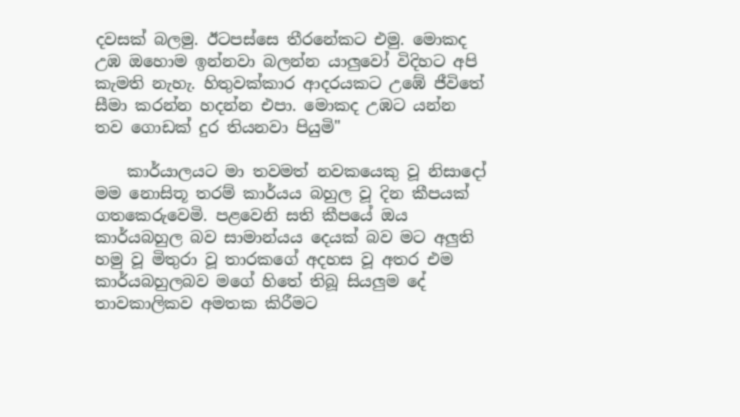දවසක් බලමු. ඊටපස්සෙ තීරනේකට එමු. මොකද උඹ ඔහොම ඉන්නවා බලන්න යාලුවෝ විදිහට අපි කැමති නැහැ. හිතුවක්කාර ආදරයකට උඹේ ජීවිතේ සීමා කරන්න හදන්න එපා. මොකද උඹට යන්න තව ගොඩක් දුර තියනවා පියුමි"

    කාර්යාලයට මා තවමත් නවකයෙකු වූ නිසාදෝ මම නොසිතූ තරම් කාර්යය බහුල වූ දින කීපයක් ගතකෙරුවෙමි. පළවෙනි සති කීපයේ ඔය කාර්යබහුල බව සාමාන්යය දෙයක් බව මට අලුති හමු වූ මිතුරා වූ තාරකගේ අදහස වූ අතර එම කාර්යබහුලබව මගේ හිතේ තිබූ සියලුම දේ තාවකාලිකව අමතක කිරීමට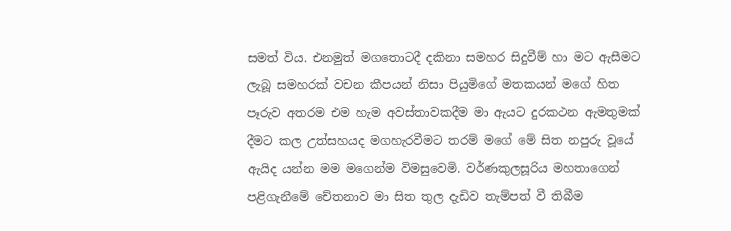සමත් විය. එනමුත් මගතොටදී දකිනා සමහර සිදුවීම් හා මට ඇසීමට ලැබූ සමහරක් වචන කීපයන් නිසා පියුමිගේ මතකයන් මගේ හිත පෑරුව අතරම එම හැම අවස්තාවකදීම මා ඇයට දුරකථන ඇමතුමක් දීමට කල උත්සහයද මගහැරවීමට තරම් මගේ මේ සිත නපුරු වූයේ ඇයිද යන්න මම මගෙන්ම විමසුවෙමි. වර්ණකුලසූරිය මහතාගෙන් පළිගැනීමේ චේතනාව මා සිත තුල දැඩිව තැම්පත් වී තිබීම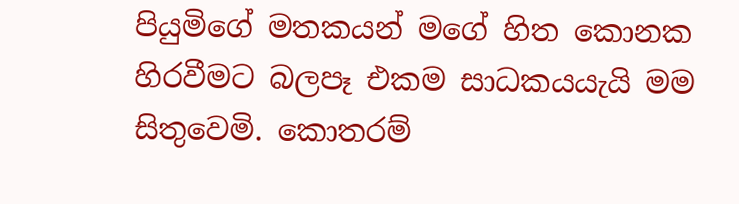පියුමිගේ මතකයන් මගේ හිත කොනක හිරවීමට බලපෑ එකම සාධකයයැයි මම සිතුවෙමි. කොතරම්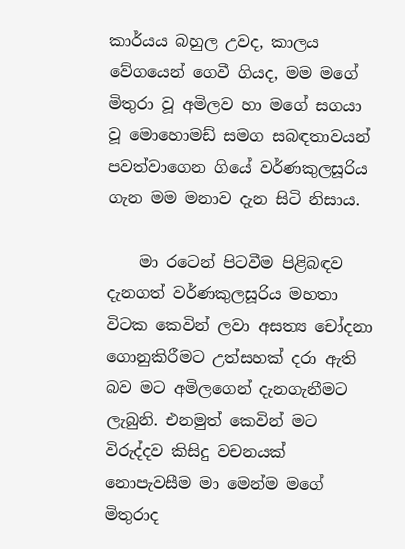කාර්යය බහුල උවද, කාලය වේගයෙන් ගෙවී ගියද, මම මගේ මිතුරා වූ අමිලව හා මගේ සගයා වූ මොහොමඩ් සමග සබඳතාවයන් පවත්වාගෙන ගියේ වර්ණකුලසූරිය ගැන මම මනාව දැන සිටි නිසාය.

    මා රටෙන් පිටවීම පිළිබඳව දැනගත් වර්ණකුලසූරිය මහතා විටක කෙවින් ලවා අසත්‍ය චෝදනා ගොනුකිරීමට උත්සහක් දරා ඇති බව මට අමිලගෙන් දැනගැනීමට ලැබුනි. එනමුත් කෙවින් මට විරුද්දව කිසිදු වචනයක් නොපැවසීම මා මෙන්ම මගේ මිතුරාද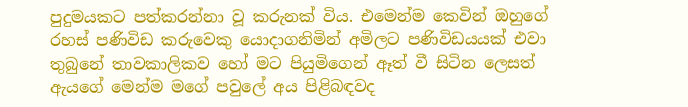පුදුමයකට පත්කරන්නා වූ කරුනක් විය. එමෙන්ම කෙවින් ඔහුගේ රහස් පණිවිඩ කරුවෙකු යොදාගනිමින් අමිලට පණිවිඩයයක් එවා තුබුනේ තාවකාලිකව හෝ මට පියුමිගෙන් ඈත් වී සිටින ලෙසත් ඇයගේ මෙන්ම මගේ පවුලේ අය පිළිබඳවද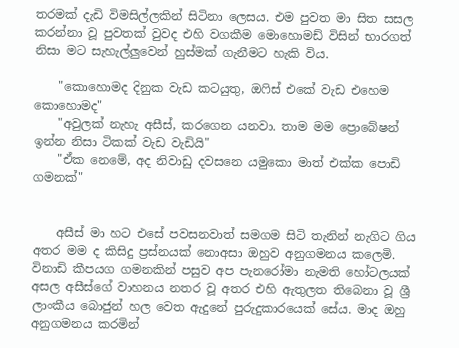තරමක් දැඩි විමසිල්ලකින් සිටිනා ලෙසය. එම පුවත මා සිත සසල කරන්නා වූ පුවතක් වුවද එහි වගකීම මොහොමඩ් විසින් භාරගත් නිසා මට සැහැල්ලුවෙන් හුස්මක් ගැනීමට හැකි විය.

    "කොහොමද දිනුක වැඩ කටයුතු, ඔෆිස් එකේ වැඩ එහෙම කොහොමද"
    "අවුලක් නැහැ අසීස්, කරගෙන යනවා. තාම මම ප්‍රොබේෂන් ඉන්න නිසා ටිකක් වැඩ වැඩියි"
    "ඒක නෙමේ, අද නිවාඩු දවසනෙ යමුකො මාත් එක්ක පොඩි ගමනක්"


    අසීස් මා හට එසේ පවසනවාත් සමගම සිටි තැනින් නැගිට ගිය අතර මම ද කිසිදු ප්‍රස්නයක් නොඅසා ඔහුව අනුගමනය කලෙමි. විනාඩි කීපයග ගමනකින් පසුව අප පැනරෝමා නැමති හෝටලයක් අසල අසීස්ගේ වාහනය නතර වූ අතර එහි ඇතුලත තිබෙනා වූ ශ්‍රී ලාංකීය බොජුන් හල වෙත ඇදුනේ පුරුදුකාරයෙක් සේය. මාද ඔහු අනුගමනය කරමින්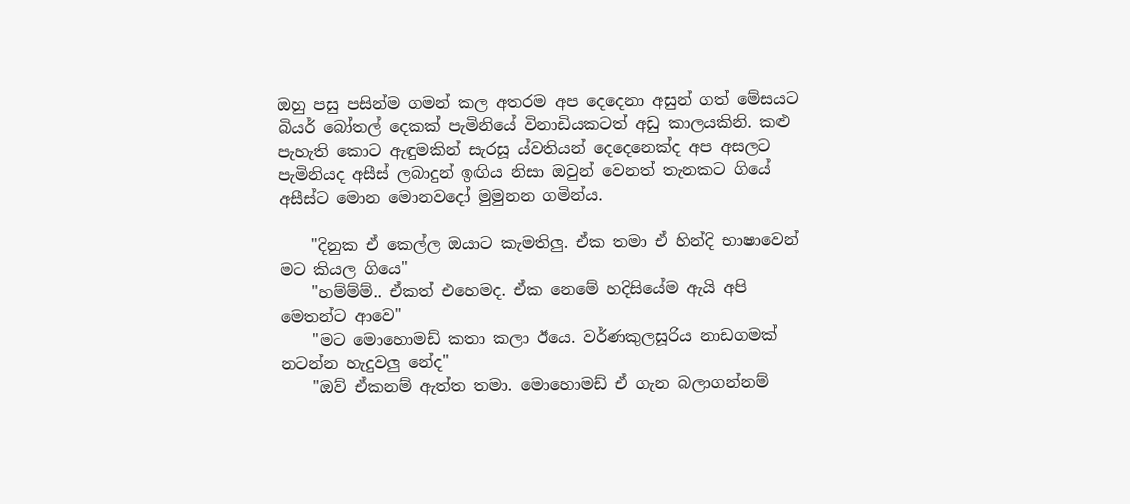ඔහු පසු පසින්ම ගමන් කල අතරම අප දෙදෙනා අසුන් ගත් මේසයට බියර් බෝතල් දෙකක් පැමිනියේ විනාඩියකටත් අඩු කාලයකිනි. කළු පැහැති කොට ඇඳුමකින් සැරසූ ය්වතියන් දෙදෙනෙක්ද අප අසලට පැමිනියද අසීස් ලබාදුන් ඉඟිය නිසා ඔවුන් වෙනත් තැනකට ගියේ අසීස්ට මොන මොනවදෝ මුමුනන ගමින්ය.

    "දිනුක ඒ කෙල්ල ඔයාට කැමතිලු. ඒක තමා ඒ හින්දි භාෂාවෙන් මට කියල ගියෙ"
    "හම්ම්ම්.. ඒකත් එහෙමද. ඒක නෙමේ හදිසියේම ඇයි අපි මෙතන්ට ආවෙ"
    "මට මොහොමඩ් කතා කලා ඊ‍යෙ. වර්ණකුලසූරිය නාඩගමක් නටන්න හැදුවලු නේද"
    "ඔව් ඒකනම් ඇත්ත තමා. මොහොමඩ් ඒ ගැන බලාගන්නම්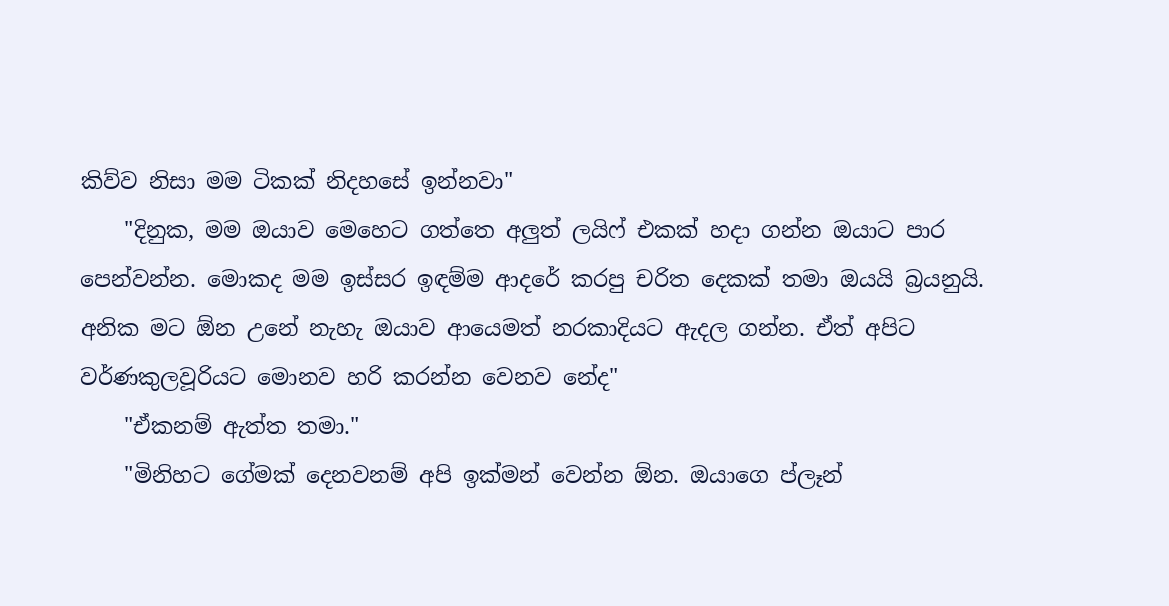කිව්ව නිසා මම ටිකක් නිදහසේ ඉන්නවා"
    "දිනුක, මම ඔයාව මෙහෙට ගත්තෙ අලුත් ලයිෆ් එකක් හදා ගන්න ඔයාට පාර පෙන්වන්න. මොකද මම ඉස්සර ඉඳම්ම ආදරේ කරපු චරිත දෙකක් තමා ඔයයි බ්‍රයනුයි. අනික මට ඕන උනේ නැහැ ඔයාව ආයෙමත් නරකාදියට ඇදල ගන්න. ඒත් අපිට වර්ණකුලවූරියට මොනව හරි කරන්න වෙනව නේද"
    "ඒකනම් ඇත්ත තමා."
    "මිනිහට ගේමක් දෙනවනම් අපි ඉක්මන් වෙන්න ඕන. ඔයාගෙ ප්ලෑන්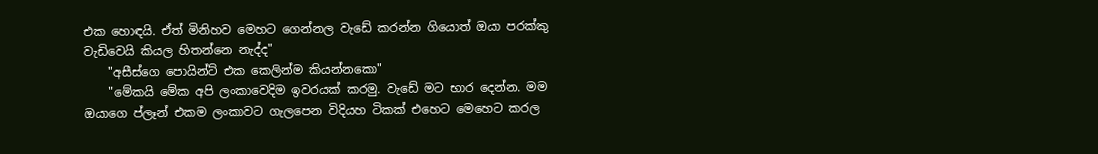එක හොඳයි. ඒත් මිනිහව මෙහට ගෙන්නල වැඩේ කරන්න ගියොත් ඔයා පරක්කු වැඩිවෙයි කියල හිතන්නෙ නැද්ද"
    "අසීස්ගෙ පොයින්ට් එක කෙලින්ම කියන්නකො"
    "මේකයි මේක අපි ලංකාවෙදිම ඉවරයක් කරමු. වැඩේ මට භාර දෙන්න. මම ඔයාගෙ ප්ලෑන් එකම ලංකාවට ගැලපෙන විදියහ ටිකක් එහෙට මෙහෙට කරල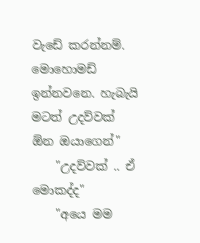වැඩේ කරන්නම්. මොහොමඩ් ඉන්නවනෙ. හැබැයි මටත් උදව්වක් ඕන ඔයාගෙන්"
    "උදව්වක් .. ඒ මොකද්ද"
    "අයෙ මම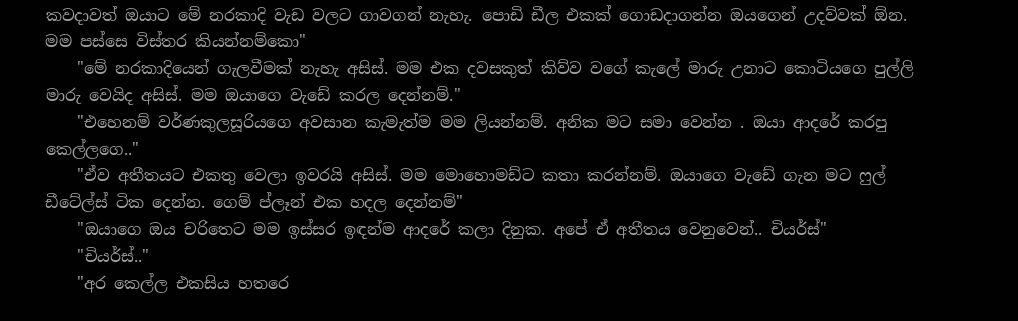කවදාවත් ඔයාට මේ නරකාදි වැඩ වලට ගාවගන් නැහැ. පොඩි ඩීල එකක් ගොඩදාගන්න ඔයගෙන් උදව්වක් ඕන. මම පස්සෙ විස්තර කියන්නම්කො"
    "මේ නරකාදියෙන් ගැලවීමක් නැහැ අසිස්. මම එක දවසකුත් කිව්ව වගේ කැලේ මාරු උනාට කොටියගෙ පුල්ලි මාරු වෙයිද අසිස්. මම ඔයාගෙ වැඩේ කරල දෙන්නම්."
    "එහෙනම් වර්ණකුලසූරියගෙ අවසාන කැමැත්ම මම ලියන්නම්. අනික මට සමා වෙන්න . ඔයා ආදරේ කරපු කෙල්ලගෙ.."
    "ඒව අතීතයට එකතු වෙලා ඉවරයි අසිස්. මම මොහොමඩ්ට කතා කරන්නම්. ඔයාගෙ වැඩේ ගැන මට ෆුල් ඩීටේල්ස් ටික දෙන්න. ගෙම් ප්ලෑන් එක හදල දෙන්නම්"
    "ඔයාගෙ ඔය චරිතෙට මම ඉස්සර ඉඳන්ම ආදරේ කලා දිනුක. අපේ ඒ අතීතය වෙනුවෙන්.. චියර්ස්"
    "චියර්ස්.."
    "අර කෙල්ල එකසිය හතරෙ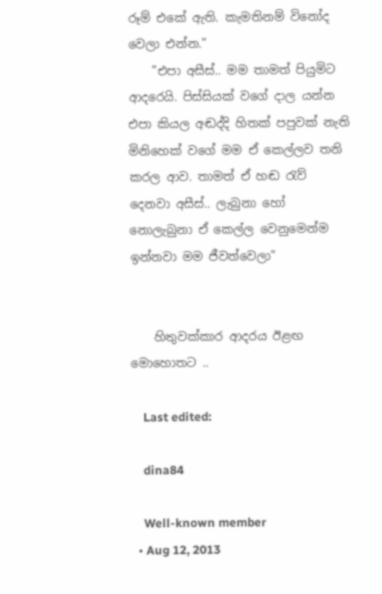රූම් එකේ ඇති. කැමතිනම් විනෝද වෙලා එන්න."
    "එපා අසීස්.. මම තාමත් පියුමිට ආදරෙයි. පිස්සියක් වගේ දාල යන්න එපා කියල අඬද්දි හිතක් පපුවක් නැති මිනිහෙක් වගේ මම ඒ කෙල්ලව තනි කරල ආව. තාමත් ඒ හඬ රැව් දෙනවා අසීස්.. ලැබුනා හෝ නොලැබුනා ඒ කෙල්ල වෙනුමෙන්ම ඉන්නවා මම ජීවත්වෙලා"


    හිතුවක්කාර ආදරය ඊළඟ මොහොතට ..

    Last edited:

    dina84

    Well-known member
  • Aug 12, 2013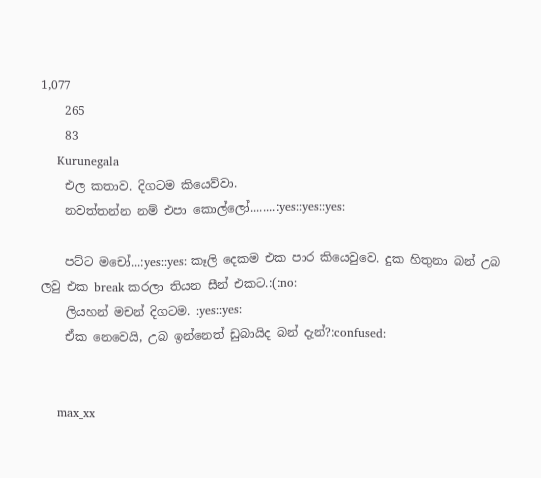1,077
    265
    83
    Kurunegala
    එල කතාව. දිගටම කියෙව්වා.
    නවත්තන්න නම් එපා කොල්ලෝ........:yes::yes::yes:

    පට්ට මචෝ...:yes::yes: කෑලි දෙකම එක පාර කියෙවුවෙ. දුක හිතුනා බන් උබ ලවු එක break කරලා තියන සීන් එකට.:(:no:
    ලියහන් මචන් දිගටම. :yes::yes:
    ඒක නෙවෙයි, උබ ඉන්නෙත් ඩුබායිද බන් දැන්?:confused:


    max_xx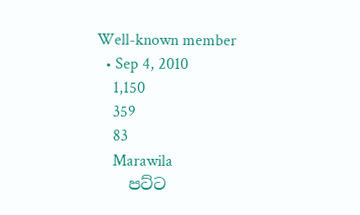Well-known member
  • Sep 4, 2010
    1,150
    359
    83
    Marawila
    පට්ට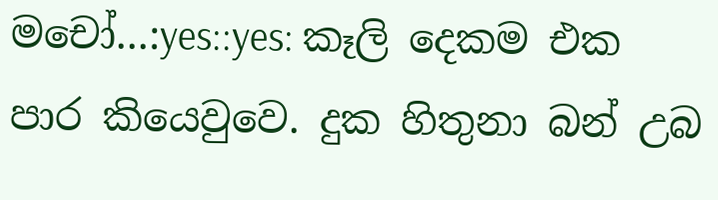මචෝ...:yes::yes: කෑලි දෙකම එක පාර කියෙවුවෙ. දුක හිතුනා බන් උබ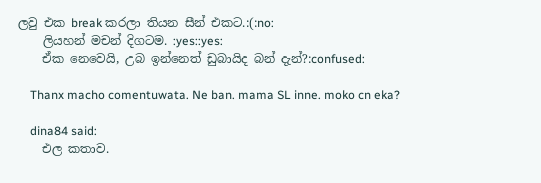ලවු එක break කරලා තියන සීන් එකට.:(:no:
    ලියහන් මචන් දිගටම. :yes::yes:
    ඒක නෙවෙයි, උබ ඉන්නෙත් ඩුබායිද බන් දැන්?:confused:

    Thanx macho comentuwata. Ne ban. mama SL inne. moko cn eka?

    dina84 said:
    එල කතාව.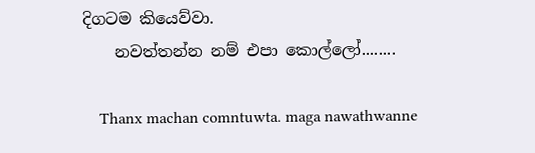දිගටම කියෙව්වා.
    නවත්තන්න නම් එපා කොල්ලෝ........

    Thanx machan comntuwta. maga nawathwanne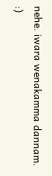nehe. iwara wenakamma dannam. :)